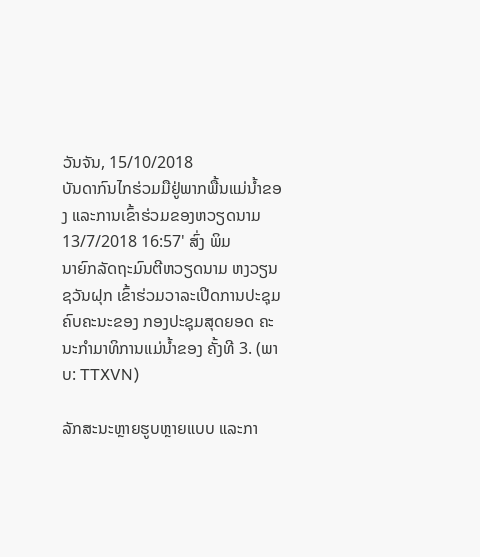ວັນຈັນ, 15/10/2018
ບັນດາກົນໄກຮ່ວມມືຢູ່ພາກພື້ນແມ່ນ້ຳຂອງ ແລະການເຂົ້າຮ່ວມຂອງຫວຽດນາມ
13/7/2018 16:57' ສົ່ງ ພິມ
ນາຍົກລັດຖະມົນຕີຫວຽດນາມ ຫງວຽນຊວັນຝຸກ ເຂົ້າຮ່ວມວາລະເປີດການປະຊຸມຄົບຄະນະຂອງ ກອງປະຊຸມສຸດຍອດ ຄະນະກຳມາທິການແມ່ນ້ຳຂອງ ຄັ້ງທີ 3. (ພາບ: TTXVN)

ລັກສະນະຫຼາຍຮູບຫຼາຍແບບ ແລະກາ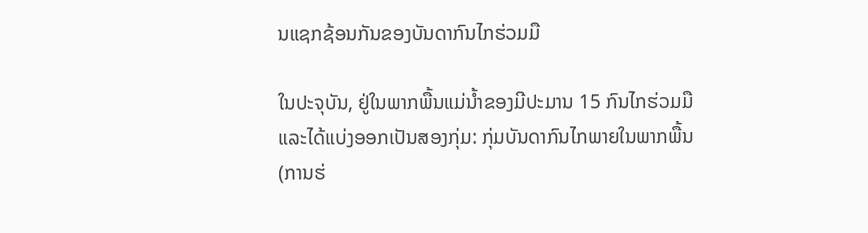ນແຊກຊ້ອນກັນຂອງບັນດາກົນໄກຮ່ວມມື

ໃນປະຈຸບັນ, ຢູ່ໃນພາກພື້ນແມ່ນ້ຳຂອງມີປະມານ 15 ກົນໄກຮ່ວມມື ແລະໄດ້ແບ່ງອອກເປັນສອງກຸ່ມ: ກຸ່ມບັນດາກົນໄກພາຍໃນພາກພື້ນ (ການຮ່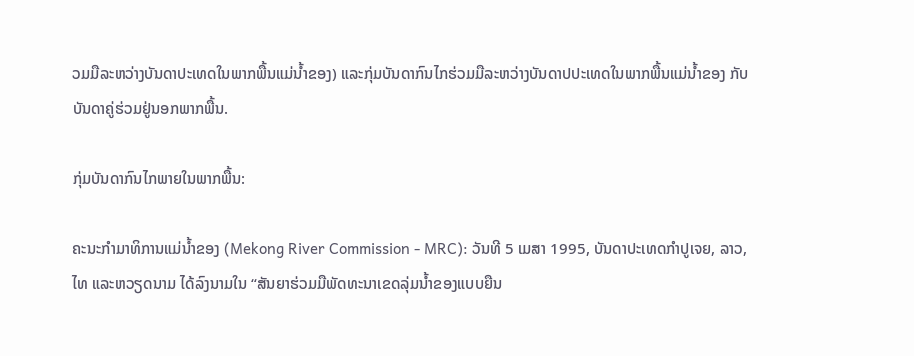ວມມືລະຫວ່າງບັນດາປະເທດໃນພາກພື້ນແມ່ນ້ຳຂອງ) ແລະກຸ່ມບັນດາກົນໄກຮ່ວມມືລະຫວ່າງບັນດາປປະເທດໃນພາກພື້ນແມ່ນ້ຳຂອງ ກັບບັນດາຄູ່ຮ່ວມຢູ່ນອກພາກພື້ນ.

ກຸ່ມບັນດາກົນໄກພາຍໃນພາກພື້ນ:

ຄະນະກຳມາທິການແມ່ນ້ຳຂອງ (Mekong River Commission - MRC): ວັນທີ 5 ເມສາ 1995, ບັນດາປະເທດກຳປູເຈຍ, ລາວ, ໄທ ແລະຫວຽດນາມ ໄດ້ລົງນາມໃນ “ສັນຍາຮ່ວມມືພັດທະນາເຂດລຸ່ມນ້ຳຂອງແບບຍືນ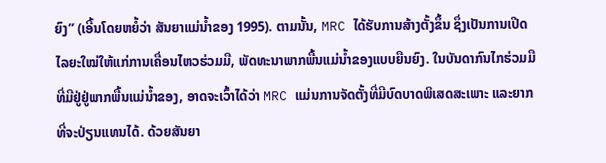ຍົງ” (ເອີ້ນໂດຍຫຍໍ້ວ່າ ສັນຍາແມ່ນ້ຳຂອງ 1995). ຕາມນັ້ນ, MRC ໄດ້ຮັບການສ້າງຕັ້ງຂຶ້ນ ຊຶ່ງເປັນການເປີດໄລຍະໃໝ່ໃຫ້ແກ່ການເຄື່ອນໄຫວຮ່ວມມື, ພັດທະນາພາກພື້ນແມ່ນ້ຳຂອງແບບຍືນຍົງ. ໃນບັນດາກົນໄກຮ່ວມມືທີ່ມີຢູ່ຢູ່ພາກພື້ນແມ່ນ້ຳຂອງ, ອາດຈະເວົ້າໄດ້ວ່າ MRC ແມ່ນການຈັດຕັ້ງທີ່ມີບົດບາດພິເສດສະເພາະ ແລະຍາກທີ່ຈະປ່ຽນແທນໄດ້. ດ້ວຍສັນຍາ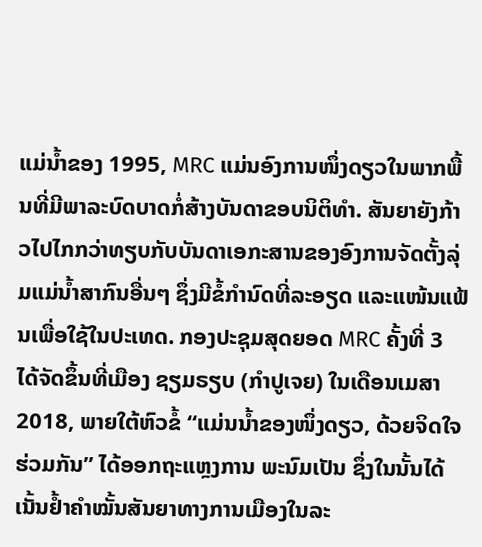ແມ່ນ້ຳຂອງ 1995, MRC ແມ່ນອົງການໜຶ່ງດຽວໃນພາກພື້ນທີ່ມີພາລະບົດບາດກໍ່ສ້າງບັນດາຂອບນິຕິທຳ. ສັນຍາຍັງກ້າວໄປໄກກວ່າທຽບກັບບັນດາເອກະສານຂອງອົງການຈັດຕັ້ງລຸ່ມແມ່ນ້ຳສາກົນອື່ນໆ ຊຶ່ງມີຂໍ້ກຳນົດທີ່ລະອຽດ ແລະແໜ້ນແຟ້ນເພື່ອໃຊ້ໃນປະເທດ. ກອງປະຊຸມສຸດຍອດ MRC ຄັ້ງທີ່ 3 ໄດ້ຈັດຂຶ້ນທີ່ເມືອງ ຊຽມຣຽບ (ກຳປູເຈຍ) ໃນເດືອນເມສາ 2018, ພາຍໃຕ້ຫົວຂໍ້ “ແມ່ນນ້ຳຂອງໜຶ່ງດຽວ, ດ້ວຍຈິດໃຈຮ່ວມກັນ” ໄດ້ອອກຖະແຫຼງການ ພະນົມເປັນ ຊຶ່ງໃນນັ້ນໄດ້ເນັ້ນຢ້ຳຄຳໝັ້ນສັນຍາທາງການເມືອງໃນລະ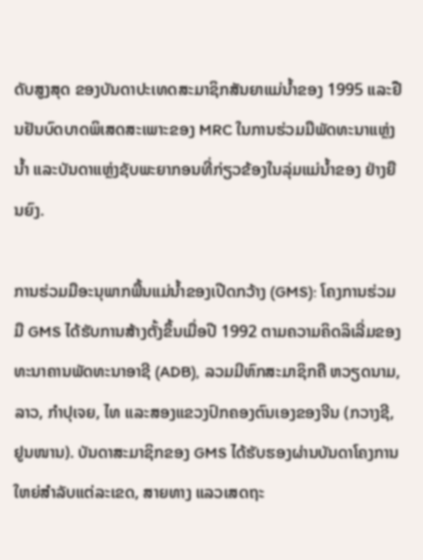ດັບສູງສຸດ ຂອງບັນດາປະເທດສະມາຊິກສັນຍາແມ່ນ້ຳຂອງ 1995 ແລະຢືນຢັນບົດບາດພິເສດສະເພາະຂອງ MRC ໃນການຮ່ວມມືພັດທະນາແຫຼ່ງນ້ຳ ແລະບັນດາແຫຼ່ງຊັບພະຍາກອນທີ່ກ່ຽວຂ້ອງໃນລຸ່ມແມ່ນ້ຳຂອງ ຢ່າງຍືນຍົງ.

ການຮ່ວມມືອະນຸພາກພື້ນແມ່ນ້ຳຂອງເປີດກວ້າງ (GMS): ໂຄງການຮ່ວມມື GMS ໄດ້ຮັບການສ້າງຕັ້ງຂຶ້ນເມື່ອປີ 1992 ຕາມຄວາມຄິດລິເລີ່ມຂອງທະນາຄານພັດທະນາອາຊີ (ADB), ລວມມີຫົກສະມາຊິກຄື ຫວຽດນາມ, ລາວ, ກຳປຸເຈຍ, ໄທ ແລະສອງແຂວງປົກຄອງຕົນເອງຂອງຈີນ (ກວາງຊີ, ຢູນໜານ). ບັນດາສະມາຊິກຂອງ GMS ໄດ້ຮັບຮອງຜ່ານບັນດາໂຄງການໃຫຍ່ສຳລັບແຕ່ລະເຂດ, ສາຍທາງ ແລວເສດຖະ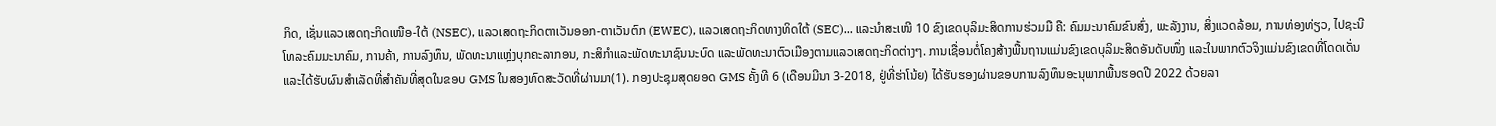ກິດ, ເຊັ່ນແລວເສດຖະກິດເໜືອ-ໃຕ້ (NSEC), ແລວເສດຖະກິດຕາເວັນອອກ-ຕາເວັນຕົກ (EWEC), ແລວເສດຖະກິດທາງທິດໃຕ້ (SEC)... ແລະນຳສະເໜີ 10 ຂົງເຂດບຸລິມະສິດການຮ່ວມມື ຄື: ຄົມມະນາຄົມຂົນສົ່ງ, ພະລັງງານ, ສິ່ງແວດລ້ອມ, ການທ່ອງທ່ຽວ, ໄປຊະນີໂທລະຄົມມະນາຄົມ, ການຄ້າ, ການລົງທຶນ, ພັດທະນາແຫຼ່ງບຸກຄະລາກອນ, ກະສິກຳແລະພັດທະນາຊົນນະບົດ ແລະພັດທະນາຕົວເມືອງຕາມແລວເສດຖະກິດຕ່າງໆ. ການເຊື່ອນຕໍ່ໂຄງສ້າງພື້ນຖານແມ່ນຂົງເຂດບຸລິມະສິດອັນດັບໜຶ່ງ ແລະໃນພາກຕົວຈິງແມ່ນຂົງເຂດທີ່ໂດດເດັ່ນ ແລະໄດ້ຮັບຜົນສຳເລັດທີ່ສຳຄັນທີ່ສຸດໃນຂອບ GMS ໃນສອງທົດສະວັດທີ່ຜ່ານມາ(1). ກອງປະຊຸມສຸດຍອດ GMS ຄັ້ງທີ 6 (ເດືອນມີນາ 3-2018, ຢູ່ທີ່ຮ່າໂນ້ຍ) ໄດ້ຮັບຮອງຜ່ານຂອບການລົງທຶນອະນຸພາກພື້ນຮອດປີ 2022 ດ້ວຍລາ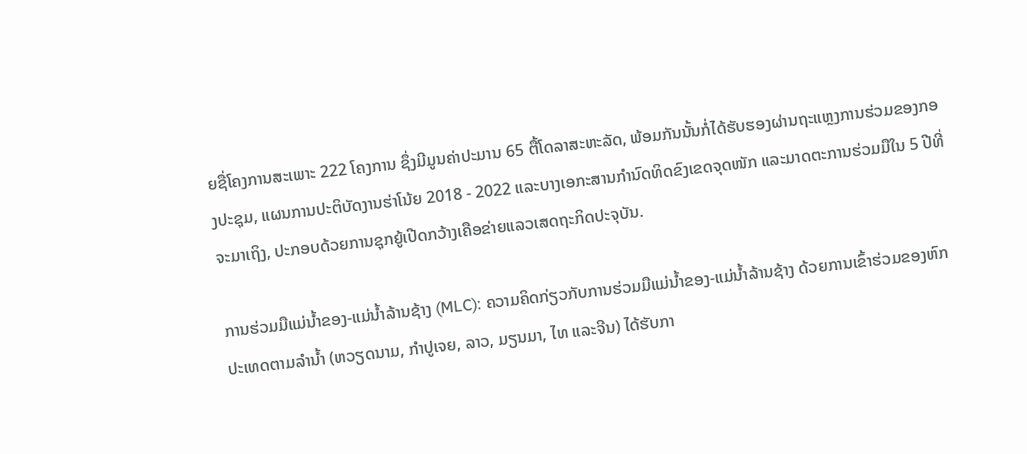ຍຊື່ໂຄງການສະເພາະ 222 ໂຄງການ ຊຶ່ງມີມູນຄ່າປະມານ 65 ຕື້ໂດລາສະຫະລັດ, ພ້ອມກັນນັ້ນກໍ່ໄດ້ຮັບຮອງຜ່ານຖະແຫຼງການຮ່ວມຂອງກອງປະຊຸມ, ແຜນການປະຕິບັດງານຮ່າໂນ້ຍ 2018 - 2022 ແລະບາງເອກະສານກຳນົດທິດຂົງເຂດຈຸດໜັກ ແລະມາດຕະການຮ່ວມມືໃນ 5 ປີທີ່ຈະມາເຖິງ, ປະກອບດ້ວຍການຊຸກຍູ້ເປີດກວ້າງເຄືອຂ່າຍແລວເສດຖະກິດປະຈຸບັນ.

ການຮ່ວມມືແມ່ນ້ຳຂອງ-ແມ່ນ້ຳລ້ານຊ້າງ (MLC): ຄວາມຄິດກ່ຽວກັບການຮ່ວມມືແມ່ນ້ຳຂອງ-ແມ່ນ້ຳລ້ານຊ້າງ ດ້ວຍການເຂົ້າຮ່ວມຂອງຫົກປະເທດຕາມລຳນ້ຳ (ຫວຽດນາມ, ກຳປູເຈຍ, ລາວ, ມຽນມາ, ໄທ ແລະຈີນ) ໄດ້ຮັບກາ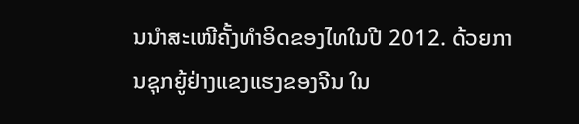ນນຳສະເໜີຄັ້ງທຳອິດຂອງໄທໃນປີ 2012. ດ້ວຍການຊຸກຍູ້ຢ່າງແຂງແຮງຂອງຈີນ ໃນ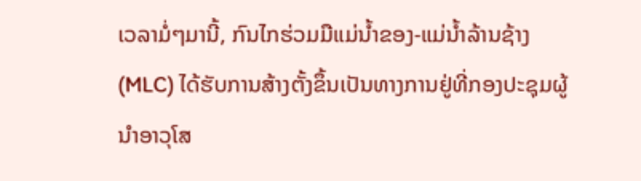ເວລາມໍ່ໆມານີ້, ກົນໄກຮ່ວມມືແມ່ນ້ຳຂອງ-ແມ່ນ້ຳລ້ານຊ້າງ (MLC) ໄດ້ຮັບການສ້າງຕັ້ງຂຶ້ນເປັນທາງການຢູ່ທີ່ກອງປະຊຸມຜູ້ນຳອາວຸໂສ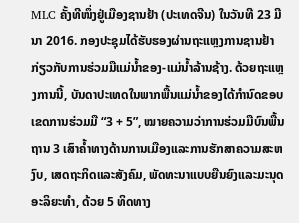MLC ຄັ້ງທີໜຶ່ງຢູ່ເມືອງຊານຢ້າ (ປະເທດຈີນ) ໃນວັນທີ 23 ມີນາ 2016. ກອງປະຊຸມໄດ້ຮັບຮອງຜ່ານຖະແຫຼງການຊານຢ້າກ່ຽວກັບການຮ່ວມມືແມ່ນ້ຳຂອງ-ແມ່ນ້ຳລ້ານຊ້າງ. ດ້ວຍຖະແຫຼງການນີ້, ບັນດາປະເທດໃນພາກພື້ນແມ່ນ້ຳຂອງໄດ້ກຳນົດຂອບເຂດການຮ່ວມມື “3 + 5”, ໝາຍຄວາມວ່າການຮ່ວມມືບົນພື້ນຖານ 3 ເສົາຄ້ຳທາງດ້ານການເມືອງແລະການຮັກສາຄວາມສະຫງົບ, ເສດຖະກິດແລະສັງຄົມ, ພັດທະນາແບບຍືນຍົງແລະມະນຸດອະລິຍະທຳ, ດ້ວຍ 5 ທິດທາງ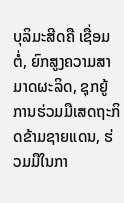ບຸລິມະສີດຄື ເຊື່ອມຕໍ່, ຍົກສູງຄວາມສາມາດຜະລິດ, ຊຸກຍູ້ການຮ່ວມມືເສດຖະກິດຂ້າມຊາຍແດນ, ຮ່ວມມືໃນກາ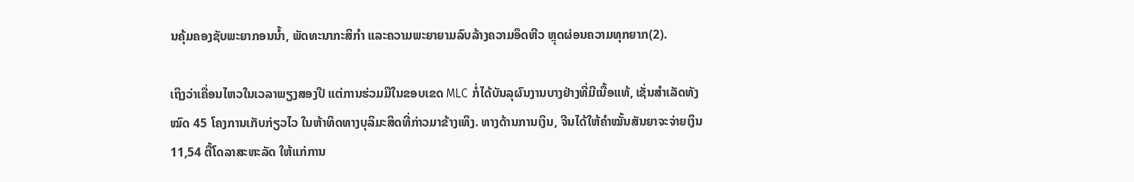ນຄຸ້ມຄອງຊັບພະຍາກອນນ້ຳ, ພັດທະນາກະສິກຳ ແລະຄວາມພະຍາຍາມລົບລ້າງຄວາມອຶດຫີວ ຫຼຸດຜ່ອນຄວາມທຸກຍາກ(2).

ເຖິງວ່າເຄື່ອນໄຫວໃນເວລາພຽງສອງປີ ແຕ່ການຮ່ວມມືໃນຂອບເຂດ MLC ກໍ່ໄດ້ບັນລຸຜົນງານບາງຢ່າງທີ່ມີເນື້ອແທ້, ເຊັ່ນສຳເລັດທັງໝົດ 45 ໂຄງການເກັບກ່ຽວໄວ ໃນຫ້າທິດທາງບຸລິມະສິດທີ່ກ່າວມາຂ້າງເທິງ. ທາງດ້ານການເງິນ, ຈີນໄດ້ໃຫ້ຄຳໝັ້ນສັນຍາຈະຈ່າຍເງິນ 11,54 ຕື້ໂດລາສະຫະລັດ ໃຫ້ແກ່ການ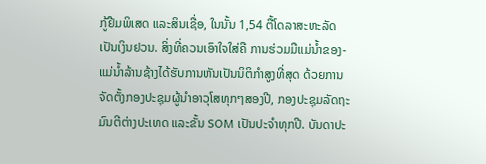ກູ້ຢືມພິເສດ ແລະສິນເຊື່ອ, ໃນນັ້ນ 1,54 ຕື້ໂດລາສະຫະລັດ ເປັນເງິນຢວນ. ສິ່ງທີ່ຄວນເອົາໃຈໃສ່ຄື ການຮ່ວມມືແມ່ນ້ຳຂອງ-ແມ່ນ້ຳລ້ານຊ້າງໄດ້ຮັບການຫັນເປັນນິຕິກຳສູງທີ່ສຸດ ດ້ວຍການຈັດຕັ້ງກອງປະຊຸມຜູ້ນຳອາວຸໂສທຸກໆສອງປີ, ກອງປະຊຸມລັດຖະມົນຕີຕ່າງປະເທດ ແລະຂັ້ນ SOM ເປັນປະຈຳທຸກປີ. ບັນດາປະ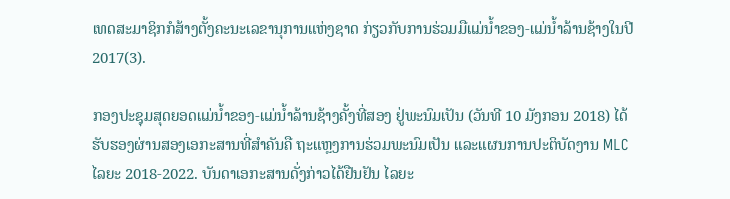ເທດສະມາຊິກກໍສ້າງຕັ້ງຄະນະເລຂານຸການແຫ່ງຊາດ ກ່ຽວກັບການຮ່ວມມືແມ່ນ້ຳຂອງ-ແມ່ນ້ຳລ້ານຊ້າງໃນປີ 2017(3).

ກອງປະຊຸມສຸດຍອດແມ່ນ້ຳຂອງ-ແມ່ນ້ຳລ້ານຊ້າງຄັ້ງທີ່ສອງ ຢູ່ພະນົມເປັນ (ວັນທີ 10 ມັງກອນ 2018) ໄດ້ຮັບຮອງຜ່ານສອງເອກະສານທີ່ສຳຄັນຄື ຖະແຫຼງການຮ່ວມພະນົມເປັນ ແລະແຜນການປະຕິບັດງານ MLC ໄລຍະ 2018-2022. ບັນດາເອກະສານດັ່ງກ່າວໄດ້ຢືນຢັນ ໄລຍະ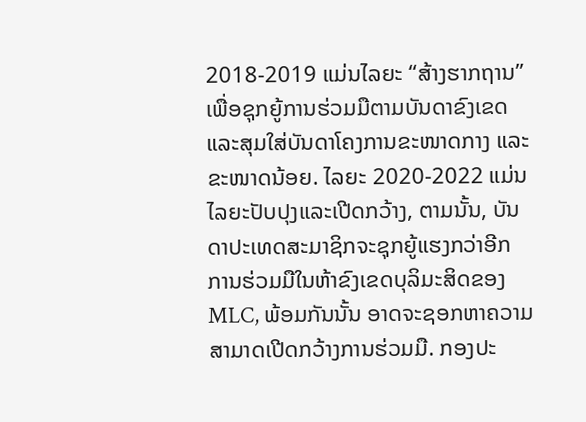2018-2019 ແມ່ນໄລຍະ “ສ້າງຮາກຖານ” ເພື່ອຊຸກຍູ້ການຮ່ວມມືຕາມບັນດາຂົງເຂດ ແລະສຸມໃສ່ບັນດາໂຄງການຂະໜາດກາງ ແລະຂະໜາດນ້ອຍ. ໄລຍະ 2020-2022 ແມ່ນໄລຍະປັບປຸງແລະເປີດກວ້າງ, ຕາມນັ້ນ, ບັນດາປະເທດສະມາຊິກຈະຊຸກຍູ້ແຮງກວ່າອີກ ການຮ່ວມມືໃນຫ້າຂົງເຂດບຸລິມະສິດຂອງ MLC, ພ້ອມກັນນັ້ນ ອາດຈະຊອກຫາຄວາມສາມາດເປີດກວ້າງການຮ່ວມມື. ກອງປະ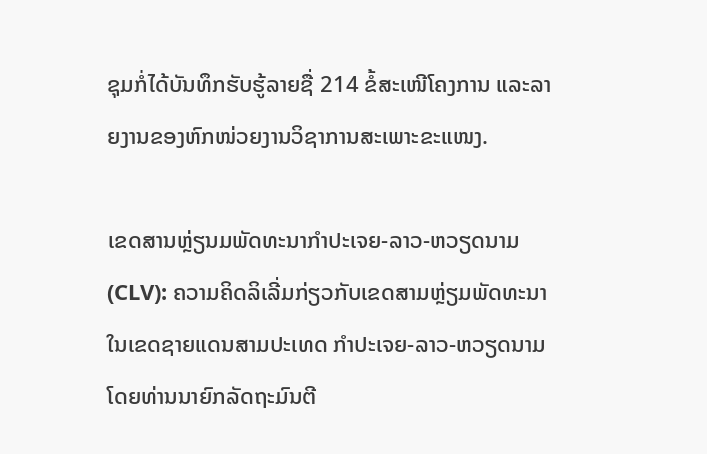ຊຸມກໍ່ໄດ້ບັນທຶກຮັບຮູ້ລາຍຊື່ 214 ຂໍ້ສະເໜີໂຄງການ ແລະລາຍງານຂອງຫົກໜ່ວຍງານວິຊາການສະເພາະຂະແໜງ.

ເຂດສານຫຼ່ຽນມພັດທະນາກຳປະເຈຍ-ລາວ-ຫວຽດນາມ (CLV): ຄວາມຄິດລິເລີ່ມກ່ຽວກັບເຂດສາມຫຼ່ຽມພັດທະນາ ໃນເຂດຊາຍແດນສາມປະເທດ ກຳປະເຈຍ-ລາວ-ຫວຽດນາມ ໂດຍທ່ານນາຍົກລັດຖະມົນຕີ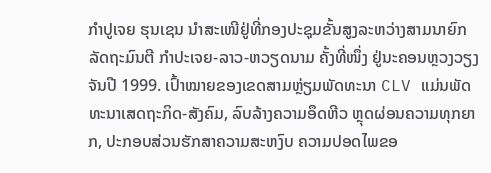ກຳປູເຈຍ ຮຸນເຊນ ນຳສະເໜີຢູ່ທີ່ກອງປະຊຸມຂັ້ນສູງລະຫວ່າງສາມນາຍົກລັດຖະມົນຕີ ກຳປະເຈຍ-ລາວ-ຫວຽດນາມ ຄັ້ງທີ່ໜຶ່ງ ຢູ່ນະຄອນຫຼວງວຽງຈັນປີ 1999. ເປົ້າໝາຍຂອງເຂດສາມຫຼ່ຽມພັດທະນາ CLV ແມ່ນພັດທະນາເສດຖະກິດ-ສັງຄົມ, ລົບລ້າງຄວາມອຶດຫີວ ຫຼຸດຜ່ອນຄວາມທຸກຍາກ, ປະກອບສ່ວນຮັກສາຄວາມສະຫງົບ ຄວາມປອດໄພຂອ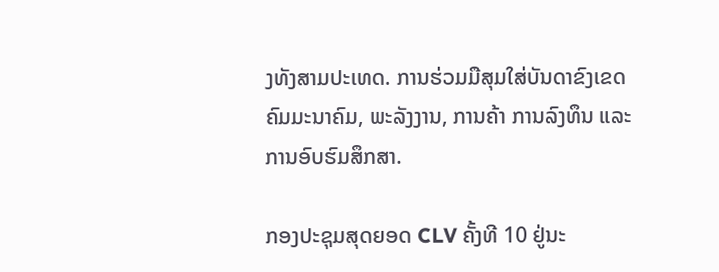ງທັງສາມປະເທດ. ການຮ່ວມມືສຸມໃສ່ບັນດາຂົງເຂດຄົມມະນາຄົມ, ພະລັງງານ, ການຄ້າ ການລົງທຶນ ແລະການອົບຮົມສຶກສາ.

ກອງປະຊຸມສຸດຍອດ CLV ຄັ້ງທີ 10 ຢູ່ນະ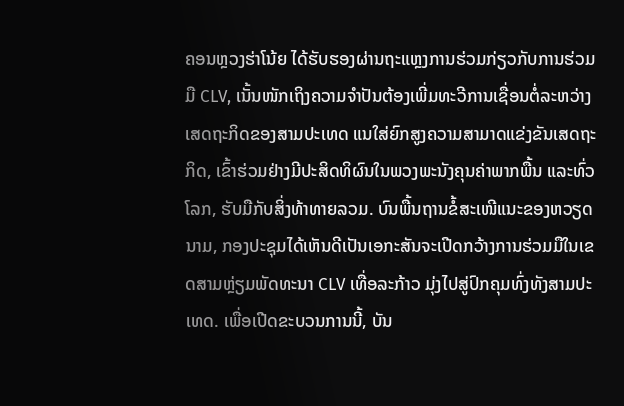ຄອນຫຼວງຮ່າໂນ້ຍ ໄດ້ຮັບຮອງຜ່ານຖະແຫຼງການຮ່ວມກ່ຽວກັບການຮ່ວມມື CLV, ເນັ້ນໜັກເຖິງຄວາມຈຳປັນຕ້ອງເພີ່ມທະວີການເຊື່ອນຕໍ່ລະຫວ່າງເສດຖະກິດຂອງສາມປະເທດ ແນໃສ່ຍົກສູງຄວາມສາມາດແຂ່ງຂັນເສດຖະກິດ, ເຂົ້າຮ່ວມຢ່າງມີປະສິດທິຜົນໃນພວງພະນັງຄຸນຄ່າພາກພື້ນ ແລະທົ່ວໂລກ, ຮັບມືກັບສິ່ງທ້າທາຍລວມ. ບົນພື້ນຖານຂໍ້ສະເໜີແນະຂອງຫວຽດນາມ, ກອງປະຊຸມໄດ້ເຫັນດີເປັນເອກະສັນຈະເປີດກວ້າງການຮ່ວມມືໃນເຂດສາມຫຼ່ຽມພັດທະນາ CLV ເທື່ອລະກ້າວ ມຸ່ງໄປສູ່ປົກຄຸມທົ່ງທັງສາມປະເທດ. ເພື່ອເປີດຂະບວນການນີ້, ບັນ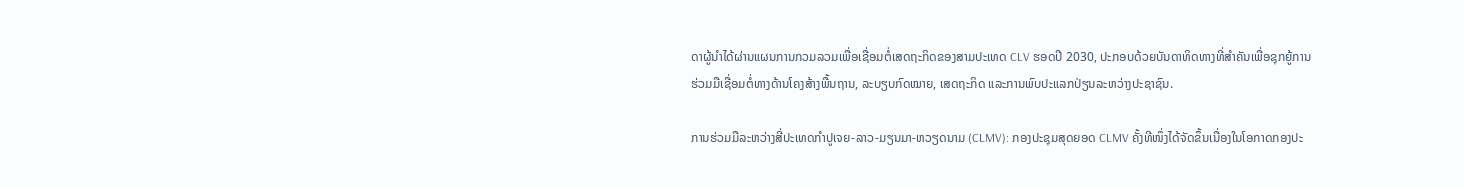ດາຜູ້ນຳໄດ້ຜ່ານແຜນການກວມລວມເພື່ອເຊື່ອມຕໍ່ເສດຖະກິດຂອງສາມປະເທດ CLV ຮອດປີ 2030, ປະກອບດ້ວຍບັນດາທິດທາງທີ່ສຳຄັນເພື່ອຊຸກຍູ້ການຮ່ວມມືເຊື່ອມຕໍ່ທາງດ້ານໂຄງສ້າງພື້ນຖານ, ລະບຽບກົດໝາຍ, ເສດຖະກິດ ແລະການພົບປະແລກປ່ຽນລະຫວ່າງປະຊາຊົນ.

ການຮ່ວມມືລະຫວ່າງສີ່ປະເທດກຳປູເຈຍ-ລາວ-ມຽນມາ-ຫວຽດນາມ (CLMV): ກອງປະຊຸມສຸດຍອດ CLMV ຄັ້ງທີໜຶ່ງໄດ້ຈັດຂຶ້ນເນື່ອງໃນໂອກາດກອງປະ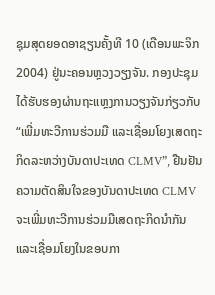ຊຸມສຸດຍອດອາຊຽນຄັ້ງທີ 10 (ເດືອນພະຈິກ 2004) ຢູ່ນະຄອນຫຼວງວຽງຈັນ. ກອງປະຊຸມໄດ້ຮັບຮອງຜ່ານຖະແຫຼງການວຽງຈັນກ່ຽວກັບ “ເພີ່ມທະວີການຮ່ວມມື ແລະເຊື່ອມໂຍງເສດຖະກິດລະຫວ່າງບັນດາປະເທດ CLMV”, ຢືນຢັນຄວາມຕັດສິນໃຈຂອງບັນດາປະເທດ CLMV ຈະເພີ່ມທະວີການຮ່ວມມືເສດຖະກິດນຳກັນ ແລະເຊື່ອມໂຍງໃນຂອບກາ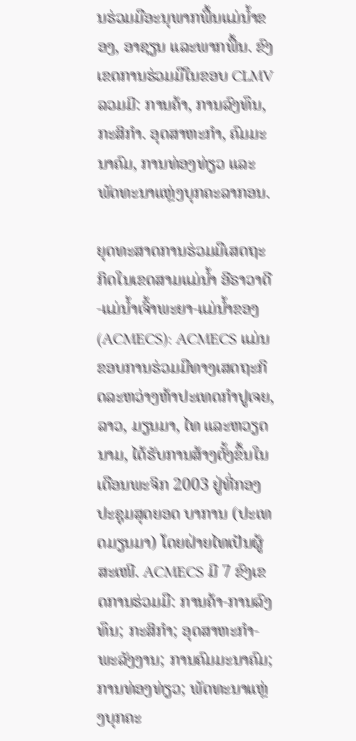ນຮ່ວມມືອະນຸພາກພື້ນແມ່ນ້ຳຂອງ, ອາຊຽນ ແລະພາກພື້ນ. ຂົງເຂດການຮ່ວມມືໃນຂອບ CLMV ລວມມີ: ການຄ້າ, ການລົງທຶນ, ກະສິກຳ. ອຸດສາຫະກຳ, ຄົມມະນາຄົມ, ການທ່ອງທ່ຽວ ແລະພັດທະນາແຫຼ່ງບຸກຄະລາກອນ.

ຍຸດທະສາດການຮ່ວມມືເສດຖະກິດໃນເຂດສາມແມ່ນ້ຳ ອີຣາວາດີ-ແມ່ນ້ຳເຈົ້າພະຍາ-ແມ່ນ້ຳຂອງ (ACMECS): ACMECS ແມ່ນຂອບການຮ່ວມມືທາງເສດຖະກິດລະຫວ່າງຫ້າປະເທດກຳປູເຈຍ, ລາວ, ມຽນມາ, ໄທ ແລະຫວຽດນາມ, ໄດ້ຮັບການສ້າງຕັ້ງຂຶ້ນໃນເດືອນພະຈິກ 2003 ຢູ່ທີ່ກອງປະຊຸມສຸດຍອດ ບາການ (ປະເທດມຽນມາ) ໂດຍຝ່າຍໄທເປັນຜູ້ສະເໜີ. ACMECS ມີ 7 ຂົງເຂດການຮ່ວມມື: ການຄ້າ-ການລົງທຶນ; ກະສິກຳ; ອຸດສາຫະກຳ-ພະລັງງານ; ການຄົມມະນາຄົມ; ການທ່ອງທ່ຽວ; ພັດທະນາແຫຼ່ງບຸກຄະ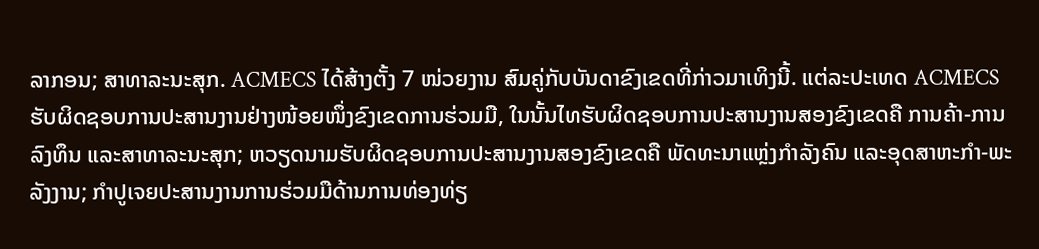ລາກອນ; ສາທາລະນະສຸກ. ACMECS ໄດ້ສ້າງຕັ້ງ 7 ໜ່ວຍງານ ສົມຄູ່ກັບບັນດາຂົງເຂດທີ່ກ່າວມາເທິງນີ້. ແຕ່ລະປະເທດ ACMECS ຮັບຜິດຊອບການປະສານງານຢ່າງໜ້ອຍໜຶ່ງຂົງເຂດການຮ່ວມມື, ໃນນັ້ນໄທຮັບຜິດຊອບການປະສານງານສອງຂົງເຂດຄື ການຄ້າ-ການລົງທຶນ ແລະສາທາລະນະສຸກ; ຫວຽດນາມຮັບຜິດຊອບການປະສານງານສອງຂົງເຂດຄື ພັດທະນາແຫຼ່ງກຳລັງຄົນ ແລະອຸດສາຫະກຳ-ພະລັງງານ; ກຳປູເຈຍປະສານງານການຮ່ວມມືດ້ານການທ່ອງທ່ຽ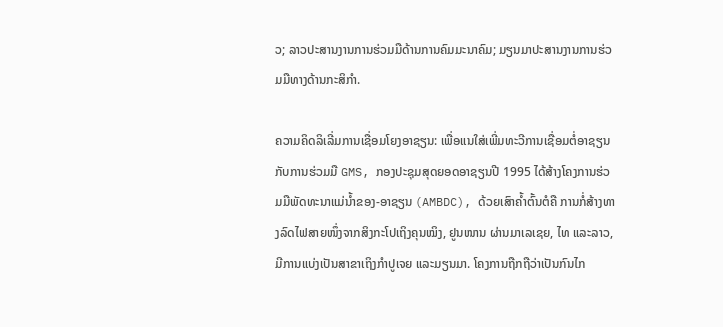ວ; ລາວປະສານງານການຮ່ວມມືດ້ານການຄົມມະນາຄົມ; ມຽນມາປະສານງານການຮ່ວມມືທາງດ້ານກະສິກຳ.

ຄວາມຄິດລິເລີ່ມການເຊື່ອມໂຍງອາຊຽນ: ເພື່ອແນໃສ່ເພີ່ມທະວີການເຊື່ອມຕໍ່ອາຊຽນກັບການຮ່ວມມື GMS, ກອງປະຊຸມສຸດຍອດອາຊຽນປີ 1995 ໄດ້ສ້າງໂຄງການຮ່ວມມືພັດທະນາແມ່ນ້ຳຂອງ-ອາຊຽນ (AMBDC), ດ້ວຍເສົາຄ້ຳຕົ້ນຕໍຄື ການກໍ່ສ້າງທາງລົດໄຟສາຍໜຶ່ງຈາກສິງກະໂປເຖິງຄຸນໝິງ, ຢູນໜານ ຜ່ານມາເລເຊຍ, ໄທ ແລະລາວ, ມີການແບ່ງເປັນສາຂາເຖິງກຳປູເຈຍ ແລະມຽນມາ. ໂຄງການຖືກຖືວ່າເປັນກົນໄກ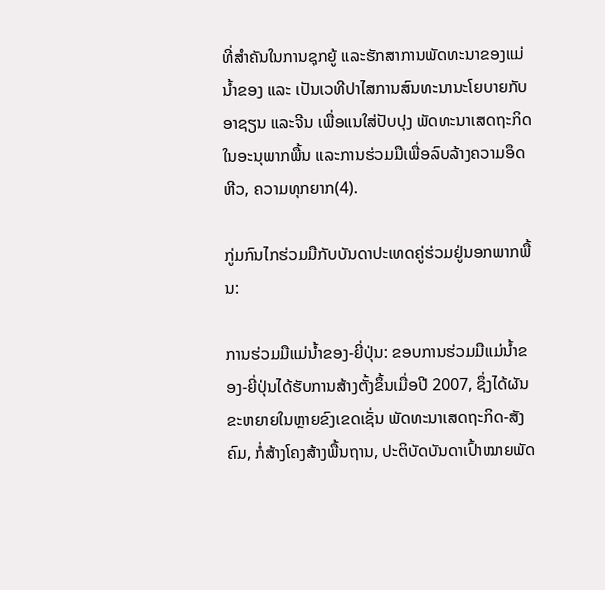ທີ່ສຳຄັນໃນການຊຸກຍູ້ ແລະຮັກສາການພັດທະນາຂອງແມ່ນ້ຳຂອງ ແລະ ເປັນເວທີປາໄສການສົນທະນານະໂຍບາຍກັບອາຊຽນ ແລະຈີນ ເພື່ອແນໃສ່ປັບປຸງ ພັດທະນາເສດຖະກິດໃນອະນຸພາກພື້ນ ແລະການຮ່ວມມືເພື່ອລົບລ້າງຄວາມອຶດຫີວ, ຄວາມທຸກຍາກ(4).

ກູ່ມກົນໄກຮ່ວມມືກັບບັນດາປະເທດຄູ່ຮ່ວມຢູ່ນອກພາກພື້ນ:

ການຮ່ວມມືແມ່ນ້ຳຂອງ-ຍີ່ປຸ່ນ: ຂອບການຮ່ວມມືແມ່ນ້ຳຂອງ-ຍີ່ປຸ່ນໄດ້ຮັບການສ້າງຕັ້ງຂຶ້ນເມື່ອປີ 2007, ຊຶ່ງໄດ້ຜັນຂະຫຍາຍໃນຫຼາຍຂົງເຂດເຊັ່ນ ພັດທະນາເສດຖະກິດ-ສັງຄົມ, ກໍ່ສ້າງໂຄງສ້າງພື້ນຖານ, ປະຕິບັດບັນດາເປົ້າໝາຍພັດ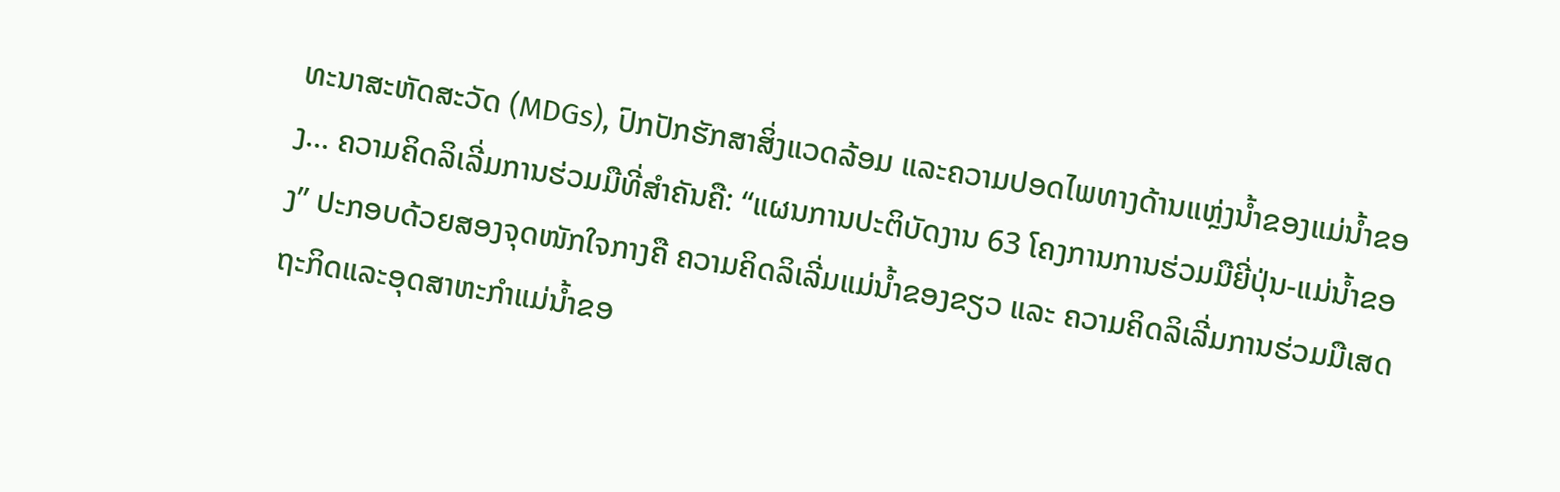ທະນາສະຫັດສະວັດ (MDGs), ປົກປັກຮັກສາສິ່ງແວດລ້ອມ ແລະຄວາມປອດໄພທາງດ້ານແຫຼ່ງນ້ຳຂອງແມ່ນ້ຳຂອງ... ຄວາມຄິດລິເລີ່ມການຮ່ວມມືທີ່ສຳຄັນຄື: “ແຜນການປະຕິບັດງານ 63 ໂຄງການການຮ່ວມມືຍີ່ປຸ່ນ-ແມ່ນ້ຳຂອງ” ປະກອບດ້ວຍສອງຈຸດໜັກໃຈກາງຄື ຄວາມຄິດລິເລີ່ມແມ່ນ້ຳຂອງຂຽວ ແລະ ຄວາມຄິດລິເລີ່ມການຮ່ວມມືເສດຖະກິດແລະອຸດສາຫະກຳແມ່ນ້ຳຂອ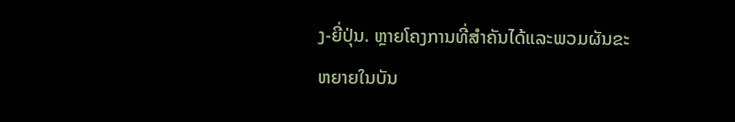ງ-ຍີ່ປຸ່ນ. ຫຼາຍໂຄງການທີ່ສຳຄັນໄດ້ແລະພວມຜັນຂະຫຍາຍໃນບັນ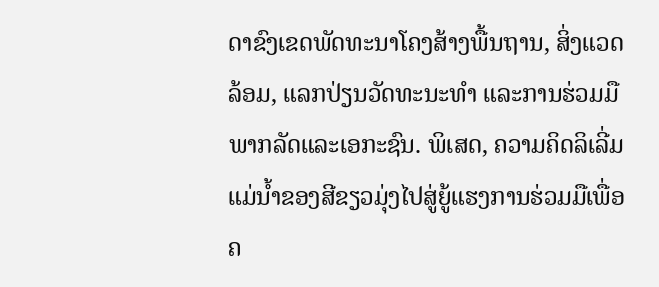ດາຂົງເຂດພັດທະນາໂຄງສ້າງພື້ນຖານ, ສິ່ງແວດລ້ອມ, ແລກປ່ຽນວັດທະນະທຳ ແລະການຮ່ວມມືພາກລັດແລະເອກະຊົນ. ພິເສດ, ຄວາມຄິດລິເລີ່ມແມ່ນ້ຳຂອງສີຂຽວມຸ່ງໄປສູ່ຍູ້ແຮງການຮ່ວມມືເພື່ອຄ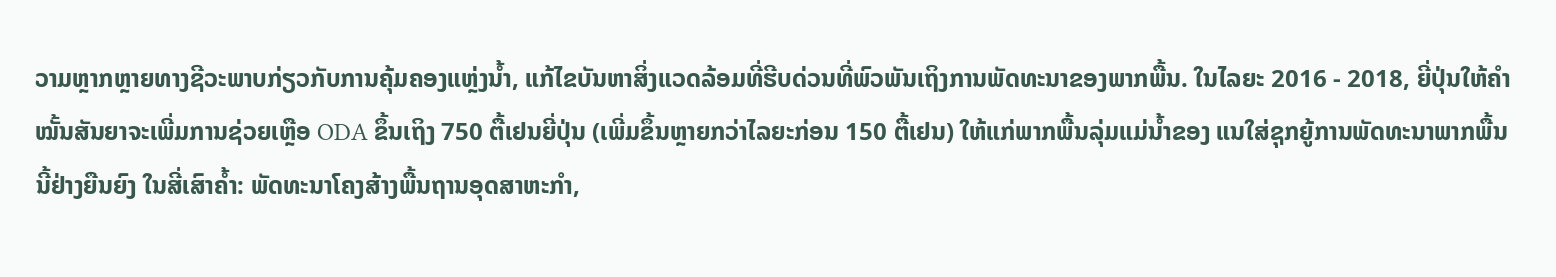ວາມຫຼາກຫຼາຍທາງຊີວະພາບກ່ຽວກັບການຄຸ້ມຄອງແຫຼ່ງນ້ຳ, ແກ້ໄຂບັນຫາສິ່ງແວດລ້ອມທີ່ຮີບດ່ວນທີ່ພົວພັນເຖິງການພັດທະນາຂອງພາກພື້ນ. ໃນໄລຍະ 2016 - 2018, ຍີ່ປຸ່ນໃຫ້ຄຳໝັ້ນສັນຍາຈະເພີ່ມການຊ່ວຍເຫຼືອ ODA ຂຶ້ນເຖິງ 750 ຕື້ເຢນຍີ່ປຸ່ນ (ເພີ່ມຂຶ້ນຫຼາຍກວ່າໄລຍະກ່ອນ 150 ຕື້ເຢນ) ໃຫ້ແກ່ພາກພື້ນລຸ່ມແມ່ນ້ຳຂອງ ແນໃສ່ຊຸກຍູ້ການພັດທະນາພາກພື້ນນີ້ຢ່າງຍືນຍົງ ໃນສີ່ເສົາຄ້ຳ: ພັດທະນາໂຄງສ້າງພື້ນຖານອຸດສາຫະກຳ,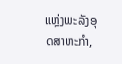ແຫຼ່ງພະລັງອຸດສາຫະກຳ,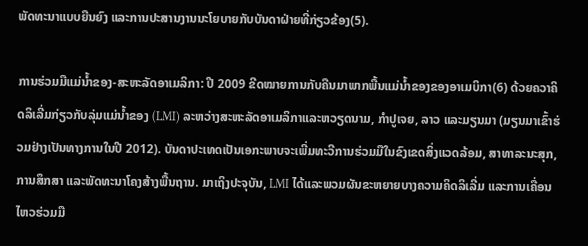ພັດທະນາແບບຍືນຍົງ ແລະການປະສານງານນະໂຍບາຍກັບບັນດາຝ່າຍທີ່ກ່ຽວຂ້ອງ(5).

ການຮ່ວມມືແມ່ນ້ຳຂອງ-ສະຫະລັດອາເມລິກາ: ປີ 2009 ຂີດໝາຍການກັບຄືນມາພາກພື້ນແມ່ນ້ຳຂອງຂອງອາເມບິກາ(6) ດ້ວຍຄວາຄິດລິເລີ່ມກ່ຽວກັບລຸ່ມແມ່ນ້ຳຂອງ (LMI) ລະຫວ່າງສະຫະລັດອາເມລິກາແລະຫວຽດນາມ, ກຳປູເຈຍ, ລາວ ແລະມຽນມາ (ມຽນມາເຂົ້າຮ່ວມຢ່າງເປັນທາງການໃນປີ 2012). ບັນດາປະເທດເປັນເອກະພາບຈະເພີ່ມທະວີການຮ່ວມມືໃນຂົງເຂດສິ່ງແວດລ້ອມ, ສາທາລະນະສຸກ, ການສຶກສາ ແລະພັດທະນາໂຄງສ້າງພື້ນຖານ. ມາເຖິງປະຈຸບັນ, LMI ໄດ້ແລະພວມຜັນຂະຫຍາຍບາງຄວາມຄິດລິເລີ່ມ ແລະການເຄື່ອນໄຫວຮ່ວມມື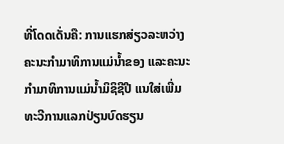ທີ່ໂດດເດັ່ນຄື: ການແຮກສ່ຽວລະຫວ່າງຄະນະກຳມາທິການແມ່ນ້ຳຂອງ ແລະຄະນະກຳມາທິການແມ່ນ້ຳມິຊິຊີປີ ແນໃສ່ເພີ່ມທະວີການແລກປ່ຽນບົດຮຽນ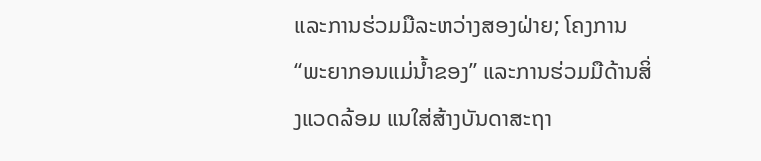ແລະການຮ່ວມມືລະຫວ່າງສອງຝ່າຍ; ໂຄງການ “ພະຍາກອນແມ່ນ້ຳຂອງ” ແລະການຮ່ວມມືດ້ານສິ່ງແວດລ້ອມ ແນໃສ່ສ້າງບັນດາສະຖາ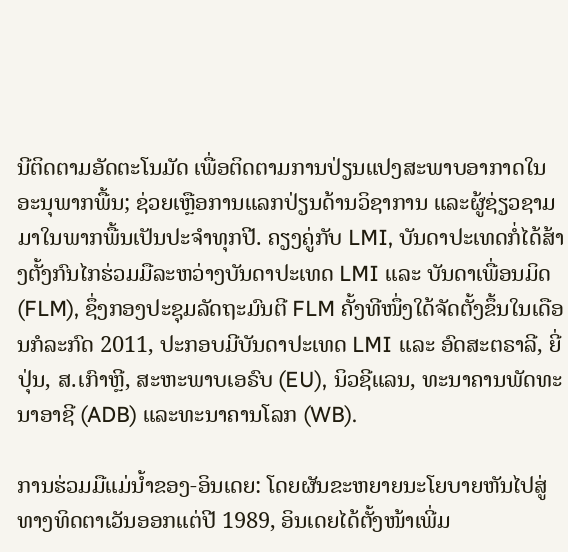ນີຕິດຕາມອັດຕະໂນມັດ ເພື່ອຕິດຕາມການປ່ຽນແປງສະພາບອາກາດໃນອະນຸພາກພື້ນ; ຊ່ວຍເຫຼືອການແລກປ່ຽນດ້ານວິຊາການ ແລະຜູ້ຊ່ຽວຊາມມາໃນພາກພື້ນເປັນປະຈຳທຸກປີ. ຄຽງຄູ່ກັບ LMI, ບັນດາປະເທດກໍ່ໄດ້ສ້າງຕັ້ງກົນໄກຮ່ວມມືລະຫວ່າງບັນດາປະເທດ LMI ແລະ ບັນດາເພື່ອນມິດ (FLM), ຊຶ່ງກອງປະຊຸມລັດຖະມົນຕີ FLM ຄັ້ງທີໜຶ່ງໃດ້ຈັດຕັ້ງຂຶ້ນໃນເດືອນກໍລະກົດ 2011, ປະກອບມີບັນດາປະເທດ LMI ແລະ ອົດສະຕຣາລີ, ຍີ່ປຸ່ນ, ສ.ເກົາຫຼີ, ສະຫະພາບເອຣົບ (EU), ນິວຊີແລນ, ທະນາຄານພັດທະນາອາຊີ (ADB) ແລະທະນາຄານໂລກ (WB).

ການຮ່ວມມືແມ່ນ້ຳຂອງ-ອິນເດຍ: ໂດຍຜັນຂະຫຍາຍນະໂຍບາຍຫັນໄປສູ່ທາງທິດຕາເວັນອອກແຕ່ປີ 1989, ອິນເດຍໄດ້ຕັ້ງໜ້າເພີ່ມ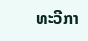ທະວີກາ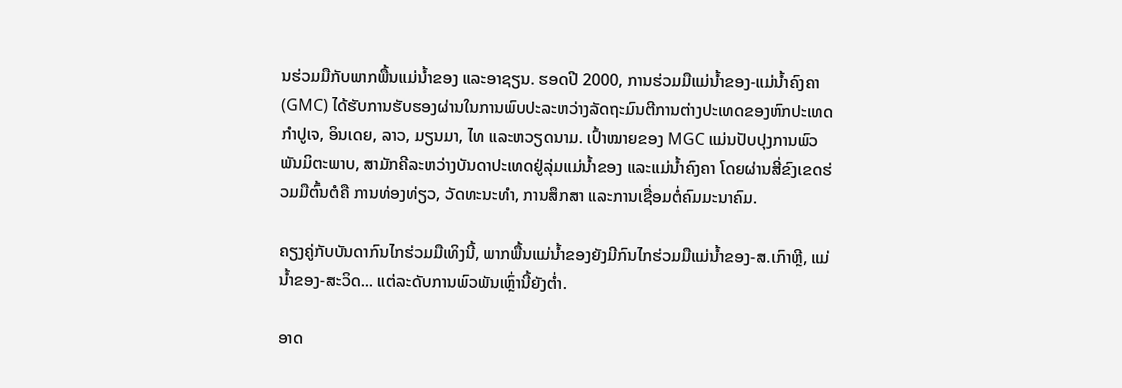ນຮ່ວມມືກັບພາກພື້ນແມ່ນ້ຳຂອງ ແລະອາຊຽນ. ຮອດປີ 2000, ການຮ່ວມມືແມ່ນ້ຳຂອງ-ແມ່ນ້ຳຄົງຄາ (GMC) ໄດ້ຮັບການຮັບຮອງຜ່ານໃນການພົບປະລະຫວ່າງລັດຖະມົນຕີການຕ່າງປະເທດຂອງຫົກປະເທດກຳປູເຈ, ອິນເດຍ, ລາວ, ມຽນມາ, ໄທ ແລະຫວຽດນາມ. ເປົ້າໝາຍຂອງ MGC ແມ່ນປັບປຸງການພົວພັນມິຕະພາບ, ສາມັກຄີລະຫວ່າງບັນດາປະເທດຢູ່ລຸ່ມແມ່ນ້ຳຂອງ ແລະແມ່ນ້ຳຄົງຄາ ໂດຍຜ່ານສີ່ຂົງເຂດຮ່ວມມືຕົ້ນຕໍຄື ການທ່ອງທ່ຽວ, ວັດທະນະທຳ, ການສຶກສາ ແລະການເຊື່ອມຕໍ່ຄົມມະນາຄົມ.

ຄຽງຄູ່ກັບບັນດາກົນໄກຮ່ວມມືເທິງນີ້, ພາກພື້ນແມ່ນ້ຳຂອງຍັງມີກົນໄກຮ່ວມມືແມ່ນ້ຳຂອງ-ສ.ເກົາຫຼີ, ແມ່ນ້ຳຂອງ-ສະວິດ... ແຕ່ລະດັບການພົວພັນເຫຼົ່ານີ້ຍັງຕ່ຳ.

ອາດ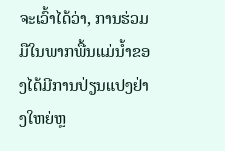ຈະເວົ້າໄດ້ວ່າ, ການຮ່ວມມືໃນພາກພື້ນແມ່ນ້ຳຂອງໄດ້ມີການປ່ຽນແປງຢ່າງໃຫຍ່ຫຼ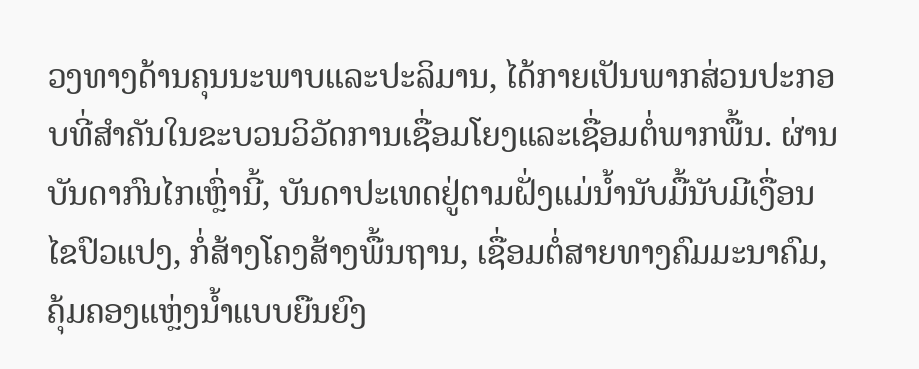ວງທາງດ້ານຄຸນນະພາບແລະປະລິມານ, ໄດ້ກາຍເປັນພາກສ່ວນປະກອບທີ່ສຳຄັນໃນຂະບວນວິວັດການເຊື່ອມໂຍງແລະເຊື່ອມຕໍ່ພາກພື້ນ. ຜ່ານບັນດາກົນໄກເຫຼົ່ານີ້, ບັນດາປະເທດຢູ່ຕາມຝັ່ງແມ່ນ້ຳນັບມື້ນັບມີເງື່ອນໄຂປົວແປງ, ກໍ່ສ້າງໂຄງສ້າງພື້ນຖານ, ເຊື່ອມຕໍ່ສາຍທາງຄົມມະນາຄົມ, ຄຸ້ມຄອງແຫຼ່ງນ້ຳແບບຍືນຍົງ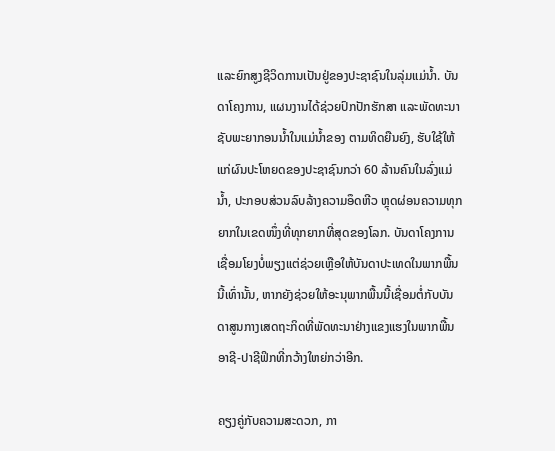ແລະຍົກສູງຊີວິດການເປັນຢູ່ຂອງປະຊາຊົນໃນລຸ່ມແມ່ນ້ຳ. ບັນດາໂຄງການ, ແຜນງານໄດ້ຊ່ວຍປົກປັກຮັກສາ ແລະພັດທະນາຊັບພະຍາກອນນ້ຳໃນແມ່ນ້ຳຂອງ ຕາມທິດຍືນຍົງ, ຮັບໃຊ້ໃຫ້ແກ່ຜົນປະໂຫຍດຂອງປະຊາຊົນກວ່າ 60 ລ້ານຄົນໃນລົ່ງແມ່ນ້ຳ, ປະກອບສ່ວນລົບລ້າງຄວາມອຶດຫີວ ຫຼຸດຜ່ອນຄວາມທຸກຍາກໃນເຂດໜຶ່ງທີ່ທຸກຍາກທີ່ສຸດຂອງໂລກ. ບັນດາໂຄງການເຊື່ອມໂຍງບໍ່ພຽງແຕ່ຊ່ວຍເຫຼືອໃຫ້ບັນດາປະເທດໃນພາກພື້ນນີ້ເທົ່ານັ້ນ, ຫາກຍັງຊ່ວຍໃຫ້ອະນຸພາກພື້ນນີ້ເຊື່ອມຕໍ່ກັບບັນດາສູນກາງເສດຖະກິດທີ່ພັດທະນາຢ່າງແຂງແຮງໃນພາກພື້ນອາຊີ-ປາຊີຟິກທີ່ກວ້າງໃຫຍ່ກວ່າອີກ.

ຄຽງຄູ່ກັບຄວາມສະດວກ, ກາ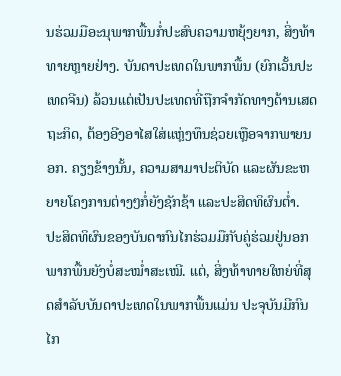ນຮ່ວມມືອະນຸພາກພື້ນກໍ່ປະສົບຄວາມຫຍຸ້ງຍາກ, ສິ່ງທ້າທາຍຫຼາຍຢ່າງ. ບັນດາປະເທດໃນພາກພື້ນ (ຍົກເວັ້ນປະເທດຈີນ) ລ້ວນແຕ່ເປັນປະເທດທີ່ຖືກຈຳກັດທາງດ້ານເສດຖະກິດ, ຕ້ອງອີງອາໄສໃສ່ແຫຼ່ງທຶນຊ່ວຍເຫຼືອຈາກພາຍນອກ. ຄຽງຂ້າງນັ້ນ, ຄວາມສາມາປະຕິບັດ ແລະຜັນຂະຫຍາຍໂຄງການຕ່າງໆກໍ່ຍັງຊັກຊ້າ ແລະປະສິດທິຜົນຕ່ຳ. ປະສິດທິຜົນຂອງບັນດາກົນໄກຮ່ວມມືກັບຄູ່ຮ່ວມຢູ່ນອກພາກພື້ນຍັງບໍ່ສະໝ່ຳສະເໝີ. ແຕ່, ສິ່ງທ້າທາຍໃຫຍ່ທີ່ສຸດສຳລັບບັນດາປະເທດໃນພາກພື້ນແມ່ນ ປະຈຸບັນມີກົນໄກ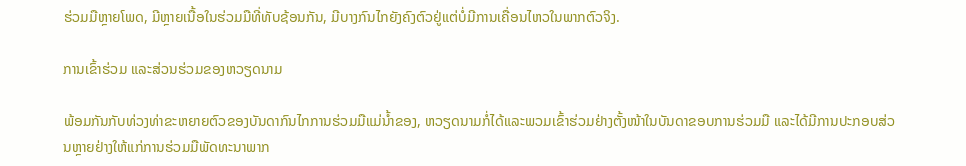ຮ່ວມມືຫຼາຍໂພດ, ມີຫຼາຍເນື້ອໃນຮ່ວມມືທີ່ທັບຊ້ອນກັນ, ມີບາງກົນໄກຍັງຄົງຕົວຢູ່ແຕ່ບໍ່ມີການເຄື່ອນໄຫວໃນພາກຕົວຈິງ.

ການເຂົ້າຮ່ວມ ແລະສ່ວນຮ່ວມຂອງຫວຽດນາມ

ພ້ອມກັນກັບທ່ວງທ່າຂະຫຍາຍຕົວຂອງບັນດາກົນໄກການຮ່ວມມືແມ່ນ້ຳຂອງ, ຫວຽດນາມກໍ່ໄດ້ແລະພວມເຂົ້າຮ່ວມຢ່າງຕັ້ງໜ້າໃນບັນດາຂອບການຮ່ວມມື ແລະໄດ້ມີການປະກອບສ່ວນຫຼາຍຢ່າງໃຫ້ແກ່ການຮ່ວມມືພັດທະນາພາກ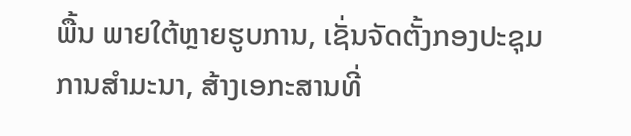ພື້ນ ພາຍໃຕ້ຫຼາຍຮູບການ, ເຊັ່ນຈັດຕັ້ງກອງປະຊຸມ ການສຳມະນາ, ສ້າງເອກະສານທີ່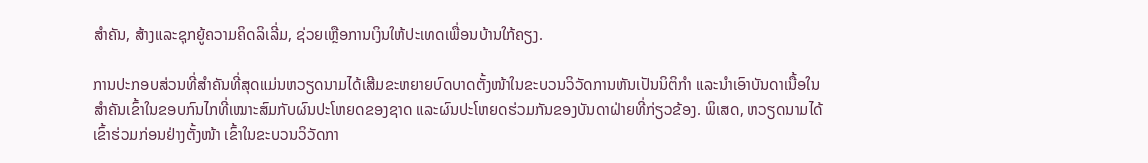ສຳຄັນ, ສ້າງແລະຊຸກຍູ້ຄວາມຄິດລິເລີ່ມ, ຊ່ວຍເຫຼືອການເງິນໃຫ້ປະເທດເພື່ອນບ້ານໃກ້ຄຽງ.

ການປະກອບສ່ວນທີ່ສຳຄັນທີ່ສຸດແມ່ນຫວຽດນາມໄດ້ເສີມຂະຫຍາຍບົດບາດຕັ້ງໜ້າໃນຂະບວນວິວັດການຫັນເປັນນິຕິກຳ ແລະນຳເອົາບັນດາເນື້ອໃນສຳຄັນເຂົ້າໃນຂອບກົນໄກທີ່ເໝາະສົມກັບຜົນປະໂຫຍດຂອງຊາດ ແລະຜົນປະໂຫຍດຮ່ວມກັນຂອງບັນດາຝ່າຍທີ່ກ່ຽວຂ້ອງ. ພິເສດ, ຫວຽດນາມໄດ້ເຂົ້າຮ່ວມກ່ອນຢ່າງຕັ້ງໜ້າ ເຂົ້າໃນຂະບວນວິວັດກາ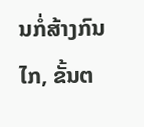ນກໍ່ສ້າງກົນໄກ, ຂັ້ນຕ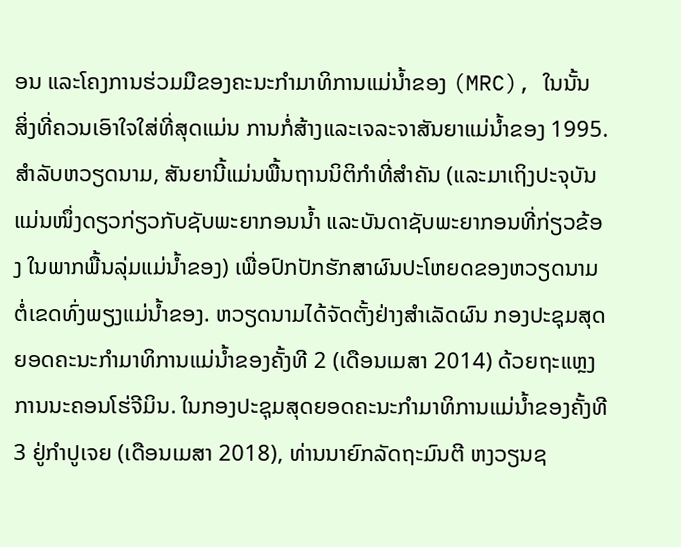ອນ ແລະໂຄງການຮ່ວມມືຂອງຄະນະກຳມາທິການແມ່ນ້ຳຂອງ (MRC), ໃນນັ້ນ ສິ່ງທີ່ຄວນເອົາໃຈໃສ່ທີ່ສຸດແມ່ນ ການກໍ່ສ້າງແລະເຈລະຈາສັນຍາແມ່ນ້ຳຂອງ 1995. ສຳລັບຫວຽດນາມ, ສັນຍານີ້ແມ່ນພື້ນຖານນິຕິກຳທີ່ສຳຄັນ (ແລະມາເຖິງປະຈຸບັນແມ່ນໜຶ່ງດຽວກ່ຽວກັບຊັບພະຍາກອນນ້ຳ ແລະບັນດາຊັບພະຍາກອນທີ່ກ່ຽວຂ້ອງ ໃນພາກພື້ນລຸ່ມແມ່ນ້ຳຂອງ) ເພື່ອປົກປັກຮັກສາຜົນປະໂຫຍດຂອງຫວຽດນາມຕໍ່ເຂດທົ່ງພຽງແມ່ນ້ຳຂອງ. ຫວຽດນາມໄດ້ຈັດຕັ້ງຢ່າງສຳເລັດຜົນ ກອງປະຊຸມສຸດຍອດຄະນະກຳມາທິການແມ່ນ້ຳຂອງຄັ້ງທີ 2 (ເດືອນເມສາ 2014) ດ້ວຍຖະແຫຼງການນະຄອນໂຮ່ຈີມິນ. ໃນກອງປະຊຸມສຸດຍອດຄະນະກຳມາທິການແມ່ນ້ຳຂອງຄັ້ງທີ 3 ຢູ່ກຳປູເຈຍ (ເດືອນເມສາ 2018), ທ່ານນາຍົກລັດຖະມົນຕີ ຫງວຽນຊ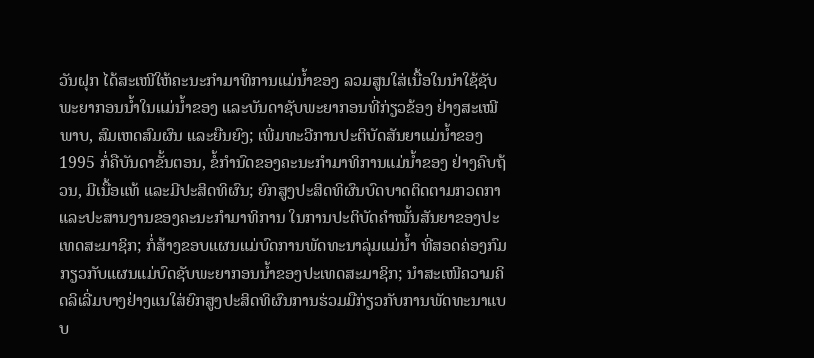ວັນຝຸກ ໄດ້ສະເໜີໃຫ້ຄະນະກຳມາທິການແມ່ນ້ຳຂອງ ລວມສູນໃສ່ເນື້ອໃນນຳໃຊ້ຊັບພະຍາກອນນ້ຳໃນແມ່ນ້ຳຂອງ ແລະບັນດາຊັບພະຍາກອນທີ່ກ່ຽວຂ້ອງ ຢ່າງສະເໝີພາບ, ສົມເຫດສົມຜົນ ແລະຍືນຍົງ; ເພີ່ມທະວີການປະຕິບັດສັນຍາແມ່ນ້ຳຂອງ 1995 ກໍ່ຄືບັນດາຂັ້ນຕອນ, ຂໍ້ກຳນົດຂອງຄະນະກຳມາທິການແມ່ນ້ຳຂອງ ຢ່າງຄົບຖ້ວນ, ມີເນື້ອແທ້ ແລະມີປະສິດທິຜົນ; ຍົກສູງປະສິດທິຜົນບົດບາດຕິດຕາມກວດກາ ແລະປະສານງານຂອງຄະນະກຳມາທິການ ໃນການປະຕິບັດຄຳໝັ້ນສັນຍາຂອງປະເທດສະມາຊິກ; ກໍ່ສ້າງຂອບແຜນແມ່ບົດການພັດທະນາລຸ່ມແມ່ນ້ຳ ທີ່ສອດຄ່ອງກົມກຽວກັບແຜນແມ່ບົດຊັບພະຍາກອນນ້ຳຂອງປະເທດສະມາຊິກ; ນຳສະເໜີຄວາມຄິດລິເລີ່ມບາງຢ່າງແນໃສ່ຍົກສູງປະສິດທິຜົນການຮ່ວມມືກ່ຽວກັບການພັດທະນາແບບ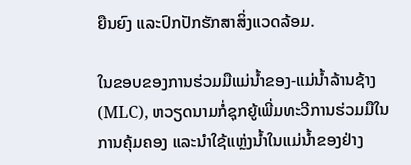ຍືນຍົງ ແລະປົກປັກຮັກສາສິ່ງແວດລ້ອມ.

ໃນຂອບຂອງການຮ່ວມມືແມ່ນ້ຳຂອງ-ແມ່ນ້ຳລ້ານຊ້າງ (MLC), ຫວຽດນາມກໍ່ຊຸກຍູ້ເພີ່ມທະວີການຮ່ວມມືໃນການຄຸ້ມຄອງ ແລະນຳໃຊ້ແຫຼ່ງນ້ຳໃນແມ່ນ້ຳຂອງຢ່າງ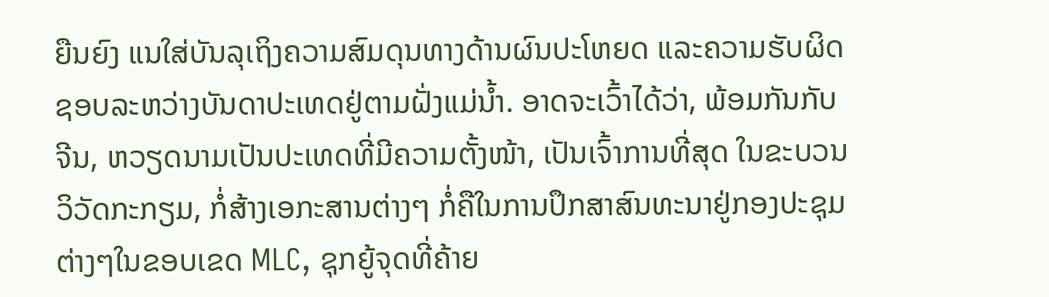ຍືນຍົງ ແນໃສ່ບັນລຸເຖິງຄວາມສົມດຸນທາງດ້ານຜົນປະໂຫຍດ ແລະຄວາມຮັບຜິດຊອບລະຫວ່າງບັນດາປະເທດຢູ່ຕາມຝັ່ງແມ່ນ້ຳ. ອາດຈະເວົ້າໄດ້ວ່າ, ພ້ອມກັນກັບຈີນ, ຫວຽດນາມເປັນປະເທດທີ່ມີຄວາມຕັ້ງໜ້າ, ເປັນເຈົ້າການທີ່ສຸດ ໃນຂະບວນວິວັດກະກຽມ, ກໍ່ສ້າງເອກະສານຕ່າງໆ ກໍ່ຄືໃນການປຶກສາສົນທະນາຢູ່ກອງປະຊຸມຕ່າງໆໃນຂອບເຂດ MLC, ຊຸກຍູ້ຈຸດທີ່ຄ້າຍ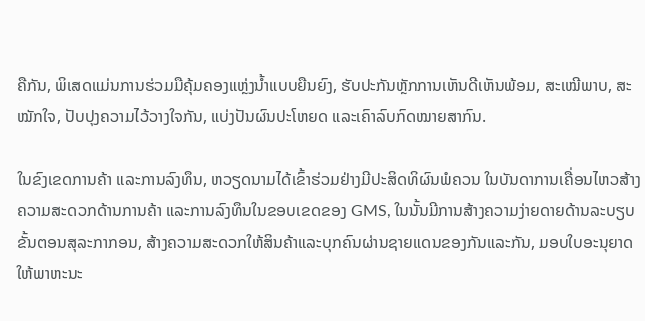ຄືກັນ, ພິເສດແມ່ນການຮ່ວມມືຄຸ້ມຄອງແຫຼ່ງນ້ຳແບບຍືນຍົງ, ຮັບປະກັນຫຼັກການເຫັນດີເຫັນພ້ອມ, ສະເໝີພາບ, ສະໝັກໃຈ, ປັບປຸງຄວາມໄວ້ວາງໃຈກັນ, ແບ່ງປັນຜົນປະໂຫຍດ ແລະເຄົາລົບກົດໝາຍສາກົນ.

ໃນຂົງເຂດການຄ້າ ແລະການລົງທຶນ, ຫວຽດນາມໄດ້ເຂົ້າຮ່ວມຢ່າງມີປະສິດທິຜົນພໍຄວນ ໃນບັນດາການເຄື່ອນໄຫວສ້າງຄວາມສະດວກດ້ານການຄ້າ ແລະການລົງທຶນໃນຂອບເຂດຂອງ GMS, ໃນນັ້ນມີການສ້າງຄວາມງ່າຍດາຍດ້ານລະບຽບຂັ້ນຕອນສຸລະກາກອນ, ສ້າງຄວາມສະດວກໃຫ້ສິນຄ້າແລະບຸກຄົນຜ່ານຊາຍແດນຂອງກັນແລະກັນ, ມອບໃບອະນຸຍາດໃຫ້ພາຫະນະ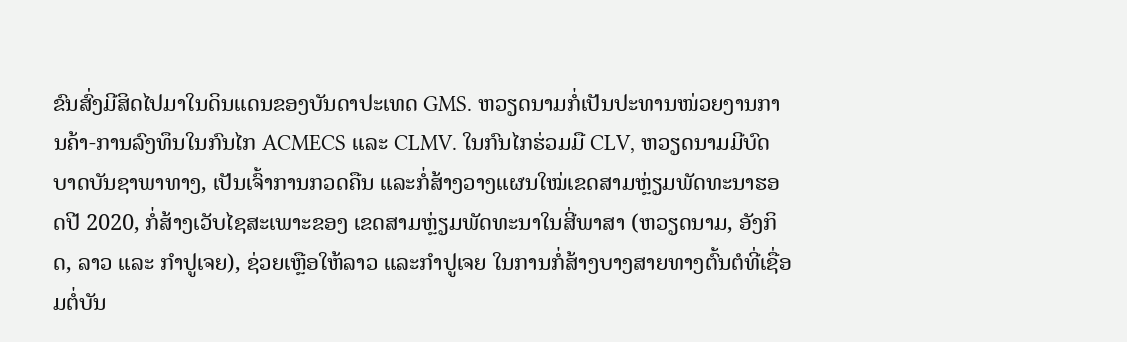ຂົນສົ່ງມີສິດໄປມາໃນດິນແດນຂອງບັນດາປະເທດ GMS. ຫວຽດນາມກໍ່ເປັນປະທານໜ່ວຍງານການຄ້າ-ການລົງທຶນໃນກົນໄກ ACMECS ແລະ CLMV. ໃນກົນໄກຮ່ວມມື CLV, ຫວຽດນາມມີບົດບາດບັນຊາພາທາງ, ເປັນເຈົ້າການກວດຄືນ ແລະກໍ່ສ້າງວາງແຜນໃໝ່ເຂດສາມຫຼ່ຽມພັດທະນາຮອດປີ 2020, ກໍ່ສ້າງເວັບໄຊສະເພາະຂອງ ເຂດສາມຫຼ່ຽມພັດທະນາໃນສີ່ພາສາ (ຫວຽດນາມ, ອັງກິດ, ລາວ ແລະ ກຳປູເຈຍ), ຊ່ວຍເຫຼືອໃຫ້ລາວ ແລະກຳປູເຈຍ ໃນການກໍ່ສ້າງບາງສາຍທາງຕົ້ນຕໍທີ່ເຊື່ອມຕໍ່ບັນ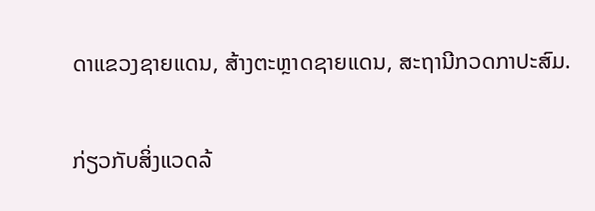ດາແຂວງຊາຍແດນ, ສ້າງຕະຫຼາດຊາຍແດນ, ສະຖານີກວດກາປະສົມ.

ກ່ຽວກັບສິ່ງແວດລ້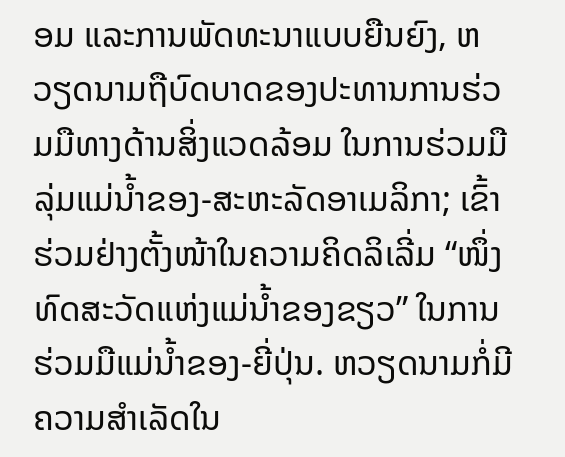ອມ ແລະການພັດທະນາແບບຍືນຍົງ, ຫວຽດນາມຖືບົດບາດຂອງປະທານການຮ່ວມມືທາງດ້ານສິ່ງແວດລ້ອມ ໃນການຮ່ວມມືລຸ່ມແມ່ນ້ຳຂອງ-ສະຫະລັດອາເມລິກາ; ເຂົ້າຮ່ວມຢ່າງຕັ້ງໜ້າໃນຄວາມຄິດລິເລີ່ມ “ໜຶ່ງທົດສະວັດແຫ່ງແມ່ນ້ຳຂອງຂຽວ” ໃນການຮ່ວມມືແມ່ນ້ຳຂອງ-ຍີ່ປຸ່ນ. ຫວຽດນາມກໍ່ມີຄວາມສຳເລັດໃນ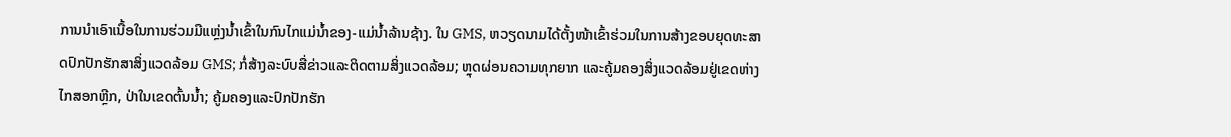ການນຳເອົາເນື້ອໃນການຮ່ວມມືແຫຼ່ງນ້ຳເຂົ້າໃນກົນໄກແມ່ນ້ຳຂອງ-ແມ່ນ້ຳລ້ານຊ້າງ. ໃນ GMS, ຫວຽດນາມໄດ້ຕັ້ງໜ້າເຂົ້າຮ່ວມໃນການສ້າງຂອບຍຸດທະສາດປົກປັກຮັກສາສິ່ງແວດລ້ອມ GMS; ກໍ່ສ້າງລະບົບສື່ຂ່າວແລະຕິດຕາມສິ່ງແວດລ້ອມ; ຫຼຸດຜ່ອນຄວາມທຸກຍາກ ແລະຄູ້ມຄອງສິ່ງແວດລ້ອມຢູ່ເຂດຫ່າງໄກສອກຫຼີກ, ປ່າໃນເຂດຕົ້ນນ້ຳ; ຄູ້ມຄອງແລະປົກປັກຮັກ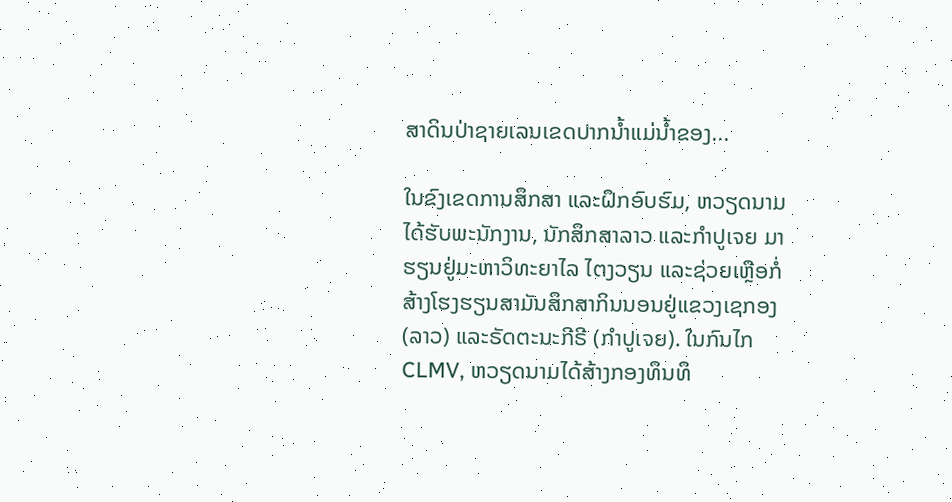ສາດິນປ່າຊາຍເລນເຂດປາກນ້ຳແມ່ນ້ຳຂອງ...

ໃນຂົງເຂດການສຶກສາ ແລະຝຶກອົບຮົມ, ຫວຽດນາມໄດ້ຮັບພະນັກງານ, ນັກສຶກສາລາວ ແລະກຳປູເຈຍ ມາຮຽນຢູ່ມະຫາວິທະຍາໄລ ໄຕງວຽນ ແລະຊ່ວຍເຫຼືອກໍ່ສ້າງໂຮງຮຽນສາມັນສຶກສາກິນນອນຢູ່ແຂວງເຊກອງ (ລາວ) ແລະຣັດຕະນະກີຣີ (ກຳປູເຈຍ). ໃນກົນໄກ CLMV, ຫວຽດນາມໄດ້ສ້າງກອງທຶນທຶ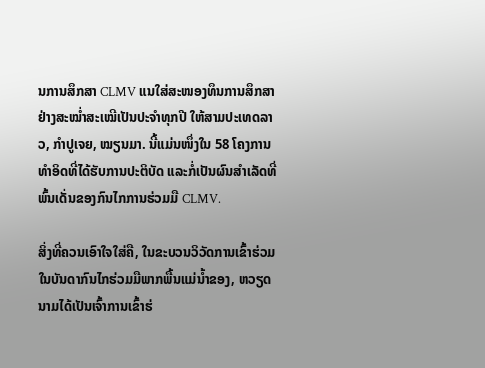ນການສຶກສາ CLMV ແນໃສ່ສະໜອງທຶນການສຶກສາຢ່າງສະໝ່ຳສະເໝີເປັນປະຈຳທຸກປີ ໃຫ້ສາມປະເທດລາວ, ກຳປູເຈຍ, ໝຽນມາ. ນີ້ແມ່ນໜຶ່ງໃນ 58 ໂຄງການທຳອິດທີ່ໄດ້ຮັບການປະຕິບັດ ແລະກໍ່ເປັນຜົນສຳເລັດທີ່ພົ້ນເດັ່ນຂອງກົນໄກການຮ່ວມມື CLMV.

ສິ່ງທີ່ຄວນເອົາໃຈໃສ່ຄື, ໃນຂະບວນວິວັດການເຂົ້າຮ່ວມໃນບັນດາກົນໄກຮ່ວມມືພາກພື້ນແມ່ນ້ຳຂອງ, ຫວຽດນາມໄດ້ເປັນເຈົ້າການເຂົ້າຮ່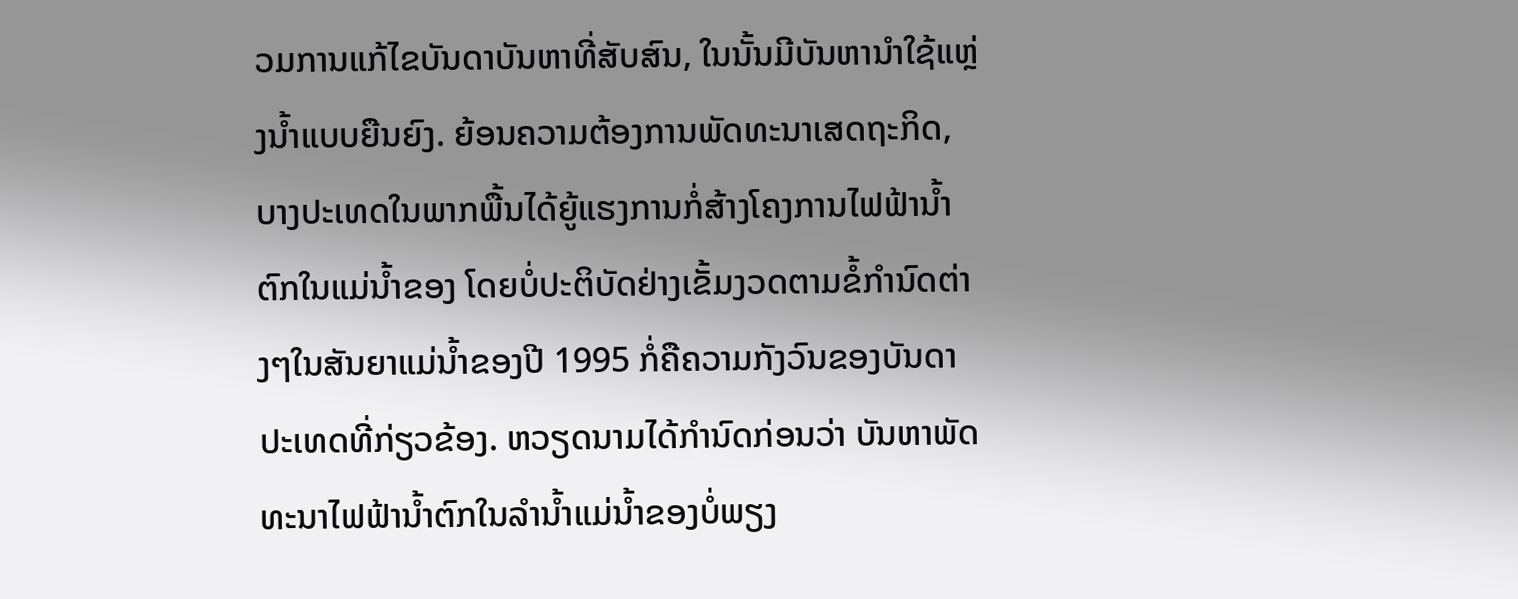ວມການແກ້ໄຂບັນດາບັນຫາທີ່ສັບສົນ, ໃນນັ້ນມີບັນຫານຳໃຊ້ແຫຼ່ງນ້ຳແບບຍືນຍົງ. ຍ້ອນຄວາມຕ້ອງການພັດທະນາເສດຖະກິດ, ບາງປະເທດໃນພາກພື້ນໄດ້ຍູ້ແຮງການກໍ່ສ້າງໂຄງການໄຟຟ້ານ້ຳຕົກໃນແມ່ນ້ຳຂອງ ໂດຍບໍ່ປະຕິບັດຢ່າງເຂັ້ມງວດຕາມຂໍ້ກຳນົດຕ່າງໆໃນສັນຍາແມ່ນ້ຳຂອງປີ 1995 ກໍ່ຄືຄວາມກັງວົນຂອງບັນດາປະເທດທີ່ກ່ຽວຂ້ອງ. ຫວຽດນາມໄດ້ກຳນົດກ່ອນວ່າ ບັນຫາພັດທະນາໄຟຟ້ານ້ຳຕົກໃນລຳນ້ຳແມ່ນ້ຳຂອງບໍ່ພຽງ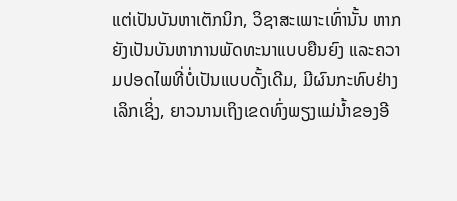ແຕ່ເປັນບັນຫາເຕັກນິກ, ວິຊາສະເພາະເທົ່ານັ້ນ ຫາກຍັງເປັນບັນຫາການພັດທະນາແບບຍືນຍົງ ແລະຄວາມປອດໄພທີ່ບໍ່ເປັນແບບດັ້ງເດີມ, ມີຜົນກະທົບຢ່າງເລິກເຊິ່ງ, ຍາວນານເຖິງເຂດທົ່ງພຽງແມ່ນ້ຳຂອງອີ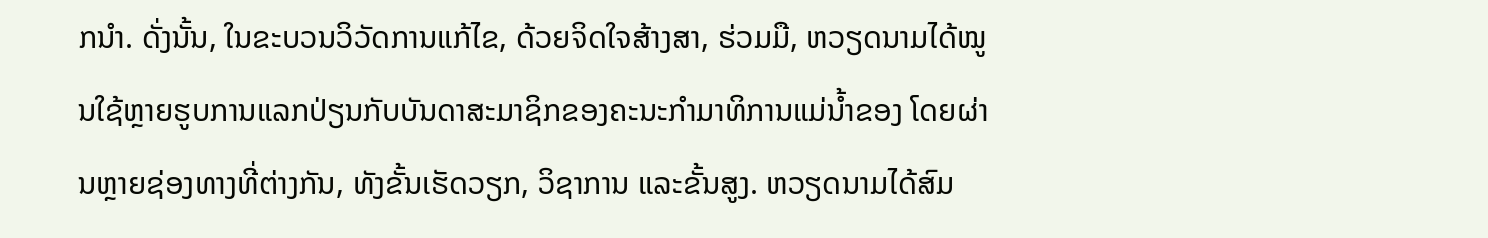ກນຳ. ດັ່ງນັ້ນ, ໃນຂະບວນວິວັດການແກ້ໄຂ, ດ້ວຍຈິດໃຈສ້າງສາ, ຮ່ວມມື, ຫວຽດນາມໄດ້ໝູນໃຊ້ຫຼາຍຮູບການແລກປ່ຽນກັບບັນດາສະມາຊິກຂອງຄະນະກຳມາທິການແມ່ນ້ຳຂອງ ໂດຍຜ່ານຫຼາຍຊ່ອງທາງທີ່ຕ່າງກັນ, ທັງຂັ້ນເຮັດວຽກ, ວິຊາການ ແລະຂັ້ນສູງ. ຫວຽດນາມໄດ້ສົມ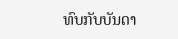ທົບກັບບັນດາ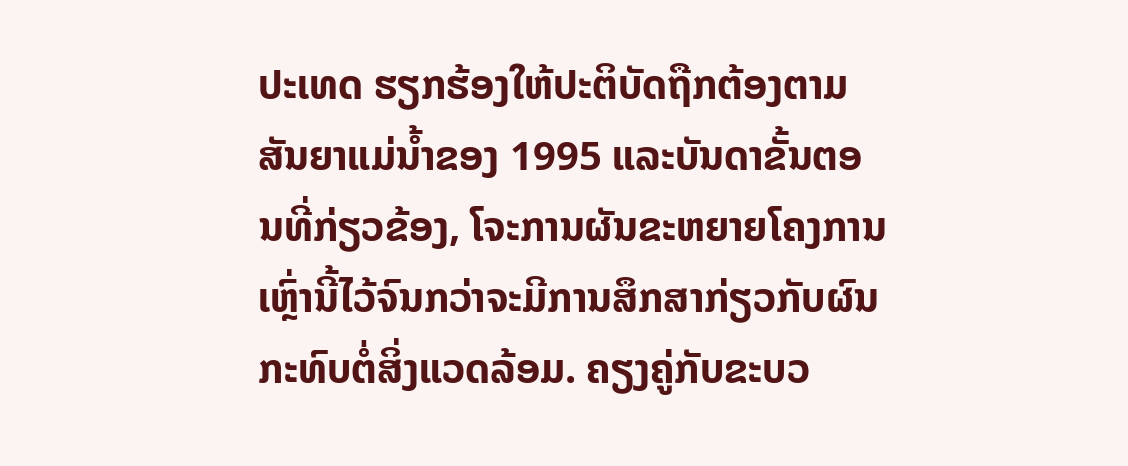ປະເທດ ຮຽກຮ້ອງໃຫ້ປະຕິບັດຖືກຕ້ອງຕາມສັນຍາແມ່ນ້ຳຂອງ 1995 ແລະບັນດາຂັ້ນຕອນທີ່ກ່ຽວຂ້ອງ, ໂຈະການຜັນຂະຫຍາຍໂຄງການເຫຼົ່ານີ້ໄວ້ຈົນກວ່າຈະມີການສຶກສາກ່ຽວກັບຜົນກະທົບຕໍ່ສິ່ງແວດລ້ອມ. ຄຽງຄູ່ກັບຂະບວ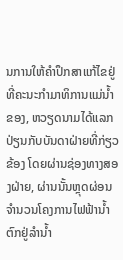ນການໃຫ້ຄຳປຶກສາແກ້ໄຂຢູ່ທີ່ຄະນະກຳມາທິການແມ່ນ້ຳຂອງ, ຫວຽດນາມໄດ້ແລກປ່ຽນກັບບັນດາຝ່າຍທີ່ກ່ຽວຂ້ອງ ໂດຍຜ່ານຊ່ອງທາງສອງຝ່າຍ, ຜ່ານນັ້ນຫຼຸດຜ່ອນຈຳນວນໂຄງການໄຟຟ້ານ້ຳຕົກຢູ່ລຳນ້ຳ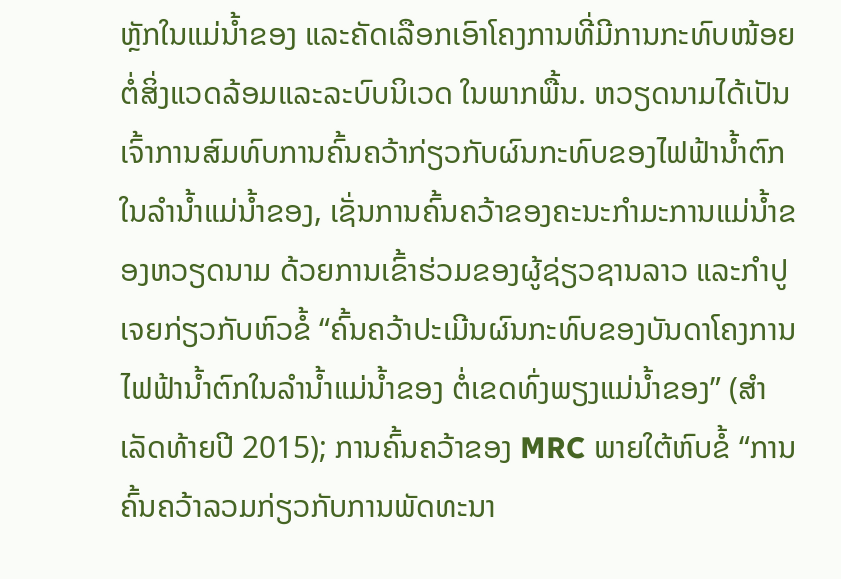ຫຼັກໃນແມ່ນ້ຳຂອງ ແລະຄັດເລືອກເອົາໂຄງການທີ່ມີການກະທົບໜ້ອຍຕໍ່ສິ່ງແວດລ້ອມແລະລະບົບນິເວດ ໃນພາກພື້ນ. ຫວຽດນາມໄດ້ເປັນເຈົ້າການສົມທົບການຄົ້ນຄວ້າກ່ຽວກັບຜົນກະທົບຂອງໄຟຟ້ານ້ຳຕົກໃນລຳນ້ຳແມ່ນ້ຳຂອງ, ເຊັ່ນການຄົ້ນຄວ້າຂອງຄະນະກຳມະການແມ່ນ້ຳຂອງຫວຽດນາມ ດ້ວຍການເຂົ້າຮ່ວມຂອງຜູ້ຊ່ຽວຊານລາວ ແລະກຳປູເຈຍກ່ຽວກັບຫົວຂໍ້ “ຄົ້ນຄວ້າປະເມີນຜົນກະທົບຂອງບັນດາໂຄງການໄຟຟ້ານ້ຳຕົກໃນລຳນ້ຳແມ່ນ້ຳຂອງ ຕໍ່ເຂດທົ່ງພຽງແມ່ນ້ຳຂອງ” (ສຳເລັດທ້າຍປີ 2015); ການຄົ້ນຄວ້າຂອງ MRC ພາຍໃຕ້ຫົບຂໍ້ “ການຄົ້ນຄວ້າລວມກ່ຽວກັບການພັດທະນາ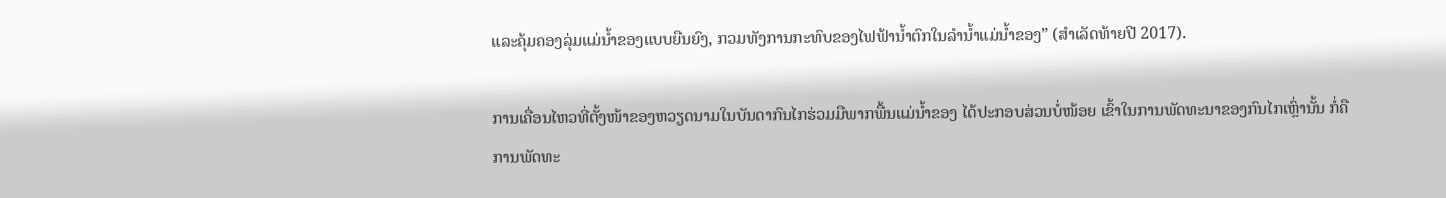ແລະຄຸ້ມຄອງລຸ່ມແມ່ນ້ຳຂອງແບບຍືນຍົງ, ກວມທັງການກະທົບຂອງໄຟຟ້ານ້ຳຕົກໃນລຳນ້ຳແມ່ນ້ຳຂອງ” (ສຳເລັດທ້າຍປີ 2017).

ການເຄື່ອນໄຫວທີ່ຕັ້ງໜ້າຂອງຫວຽດນາມໃນບັນດາກົນໄກຮ່ວມມືພາກພື້ນແມ່ນ້ຳຂອງ ໄດ້ປະກອບສ່ວນບໍ່ໜ້ອຍ ເຂົ້າໃນການພັດທະນາຂອງກົນໄກເຫຼົ່ານັ້ນ ກໍ່ຄືການພັດທະ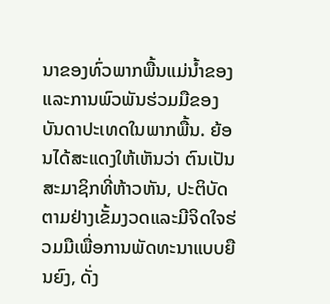ນາຂອງທົ່ວພາກພື້ນແມ່ນ້ຳຂອງ ແລະການພົວພັນຮ່ວມມືຂອງບັນດາປະເທດໃນພາກພື້ນ. ຍ້ອນໄດ້ສະແດງໃຫ້ເຫັນວ່າ ຕົນເປັນສະມາຊິກທີ່ຫ້າວຫັນ, ປະຕິບັດຕາມຢ່າງເຂັ້ມງວດແລະມີຈິດໃຈຮ່ວມມືເພື່ອການພັດທະນາແບບຍືນຍົງ, ດັ່ງ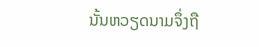ນັ້ນຫວຽດນາມຈຶ່ງຖື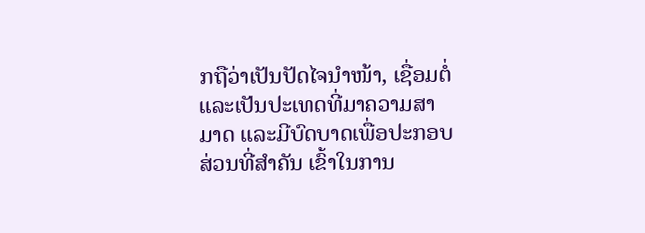ກຖືວ່າເປັນປັດໄຈນຳໜ້າ, ເຊື່ອມຕໍ່ ແລະເປັນປະເທດທີ່ມາຄວາມສາມາດ ແລະມີບົດບາດເພື່ອປະກອບສ່ວນທີ່ສຳຄັນ ເຂົ້າໃນການ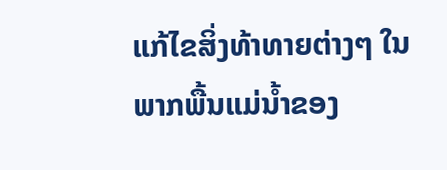ແກ້ໄຂສິ່ງທ້າທາຍຕ່າງໆ ໃນພາກພື້ນແມ່ນ້ຳຂອງ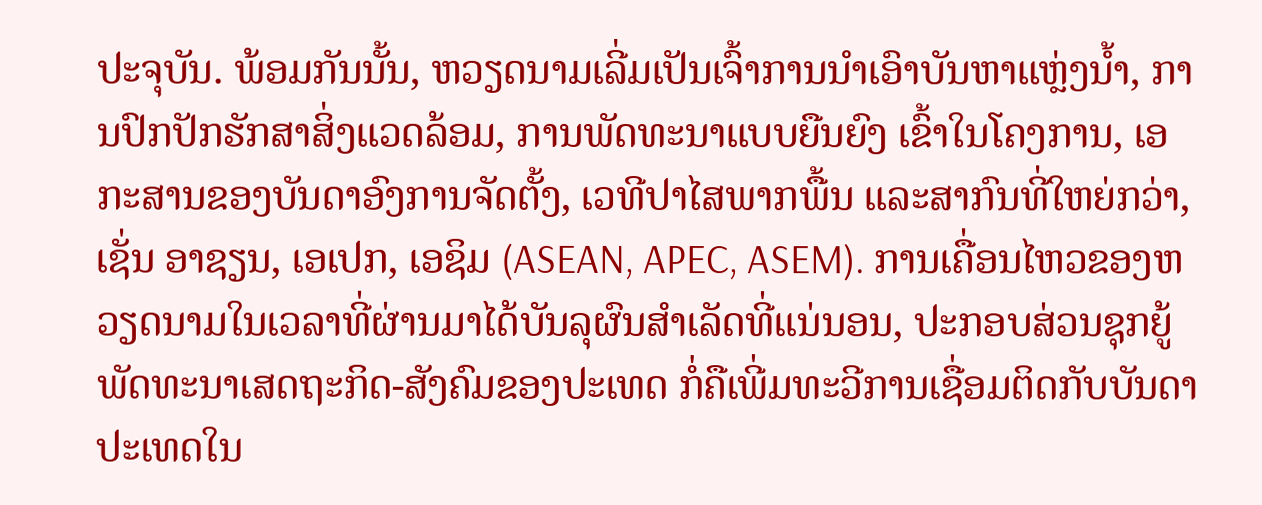ປະຈຸບັນ. ພ້ອມກັນນັ້ນ, ຫວຽດນາມເລີ່ມເປັນເຈົ້າການນຳເອົາບັນຫາແຫຼ່ງນ້ຳ, ການປົກປັກຮັກສາສິ່ງແວດລ້ອມ, ການພັດທະນາແບບຍືນຍົງ ເຂົ້າໃນໂຄງການ, ເອກະສານຂອງບັນດາອົງການຈັດຕັ້ງ, ເວທີປາໄສພາກພື້ນ ແລະສາກົນທີ່ໃຫຍ່ກວ່າ, ເຊັ່ນ ອາຊຽນ, ເອເປກ, ເອຊິມ (ASEAN, APEC, ASEM). ການເຄື່ອນໄຫວຂອງຫວຽດນາມໃນເວລາທີ່ຜ່ານມາໄດ້ບັນລຸຜົນສຳເລັດທີ່ແນ່ນອນ, ປະກອບສ່ວນຊຸກຍູ້ພັດທະນາເສດຖະກິດ-ສັງຄົມຂອງປະເທດ ກໍ່ຄືເພີ່ມທະວີການເຊື່ອມຕິດກັບບັນດາປະເທດໃນ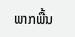ພາກພື້ນ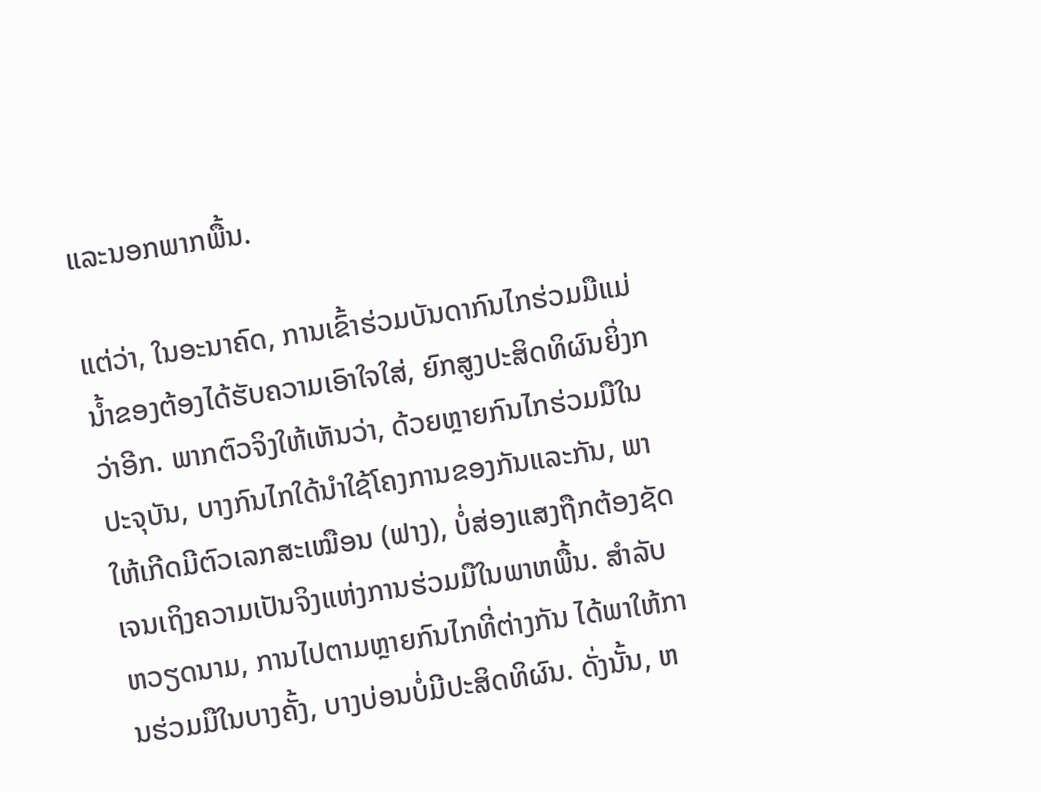ແລະນອກພາກພື້ນ.

ແຕ່ວ່າ, ໃນອະນາຄົດ, ການເຂົ້າຮ່ວມບັນດາກົນໄກຮ່ວມມືແມ່ນ້ຳຂອງຕ້ອງໄດ້ຮັບຄວາມເອົາໃຈໃສ່, ຍົກສູງປະສິດທິຜົນຍິ່ງກວ່າອີກ. ພາກຕົວຈິງໃຫ້ເຫັນວ່າ, ດ້ວຍຫຼາຍກົນໄກຮ່ວມມືໃນປະຈຸບັນ, ບາງກົນໄກໃດ້ນຳໃຊ້ໂຄງການຂອງກັນແລະກັນ, ພາໃຫ້ເກີດມີຕົວເລກສະເໝືອນ (ຟາງ), ບໍ່ສ່ອງແສງຖືກຕ້ອງຊັດເຈນເຖິງຄວາມເປັນຈິງແຫ່ງການຮ່ວມມືໃນພາຫພື້ນ. ສຳລັບຫວຽດນາມ, ການໄປຕາມຫຼາຍກົນໄກທີ່ຕ່າງກັນ ໄດ້ພາໃຫ້ການຮ່ວມມືໃນບາງຄັ້ງ, ບາງບ່ອນບໍ່ມີປະສິດທິຜົນ. ດັ່ງນັ້ນ, ຫ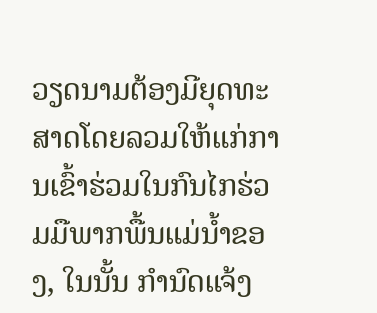ວຽດນາມຕ້ອງມີຍຸດທະສາດໂດຍລວມໃຫ້ແກ່ການເຂົ້າຮ່ວມໃນກົນໄກຮ່ວມມືພາກພື້ນແມ່ນ້ຳຂອງ, ໃນນັ້ນ ກຳນົດແຈ້ງ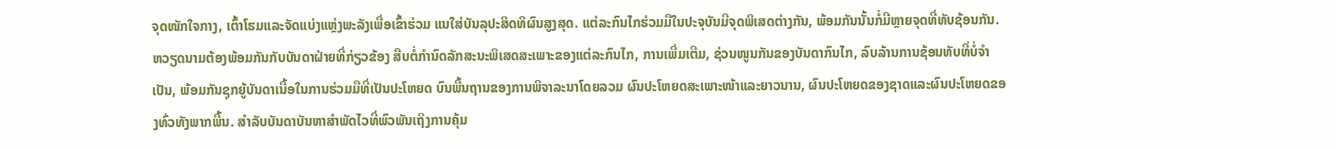ຈຸດໜັກໃຈກາງ, ເຕົ້າໂຮມແລະຈັດແບ່ງແຫຼ່ງພະລັງເພື່ອເຂົ້າຮ່ວມ ແນໃສ່ບັນລຸປະສິດທິຜົນສູງສຸດ. ແຕ່ລະກົນໄກຮ່ວມມືໃນປະຈຸບັນມີຈຸດພິເສດຕ່າງກັນ, ພ້ອມກັນນັ້ນກໍ່ມີຫຼາຍຈຸດທີ່ທັບຊ້ອນກັນ. ຫວຽດນາມຕ້ອງພ້ອມກັນກັບບັນດາຝ່າຍທີ່ກ່ຽວຂ້ອງ ສືບຕໍ່ກຳນົດລັກສະນະພິເສດສະເພາະຂອງແຕ່ລະກົນໄກ, ການເພີ່ມເຕີມ, ຊ່ວນໜູນກັນຂອງບັນດາກົນໄກ, ລົບລ້ານການຊ້ອນທັບທີ່ບໍ່ຈຳເປັນ, ພ້ອມກັນຊຸກຍູ້ບັນດາເນື້ອໃນການຮ່ວມມືທີ່ເປັນປະໂຫຍດ ບົນພື້ນຖານຂອງການພິຈາລະນາໂດຍລວມ ຜົນປະໂຫຍດສະເພາະໜ້າແລະຍາວນານ, ຜົນປະໂຫຍດຂອງຊາດແລະຜົນປະໂຫຍດຂອງທົ່ວທັງພາກພື້ນ. ສຳລັບບັນດາບັນຫາສຳພັດໄວທີ່ພົວພັນເຖິງການຄຸ້ມ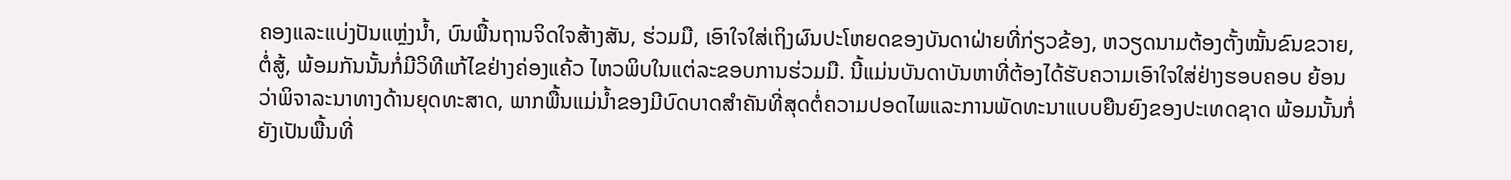ຄອງແລະແບ່ງປັນແຫຼ່ງນ້ຳ, ບົນພື້ນຖານຈິດໃຈສ້າງສັນ, ຮ່ວມມື, ເອົາໃຈໃສ່ເຖິງຜົນປະໂຫຍດຂອງບັນດາຝ່າຍທີ່ກ່ຽວຂ້ອງ, ຫວຽດນາມຕ້ອງຕັ້ງໝັ້ນຂົນຂວາຍ, ຕໍ່ສູ້, ພ້ອມກັນນັ້ນກໍ່ມີວິທີແກ້ໄຂຢ່າງຄ່ອງແຄ້ວ ໄຫວພິບໃນແຕ່ລະຂອບການຮ່ວມມື. ນີ້ແມ່ນບັນດາບັນຫາທີ່ຕ້ອງໄດ້ຮັບຄວາມເອົາໃຈໃສ່ຢ່າງຮອບຄອບ ຍ້ອນວ່າພິຈາລະນາທາງດ້ານຍຸດທະສາດ, ພາກພື້ນແມ່ນ້ຳຂອງມີບົດບາດສຳຄັນທີ່ສຸດຕໍ່ຄວາມປອດໄພແລະການພັດທະນາແບບຍືນຍົງຂອງປະເທດຊາດ ພ້ອມນັ້ນກໍ່ຍັງເປັນພື້ນທີ່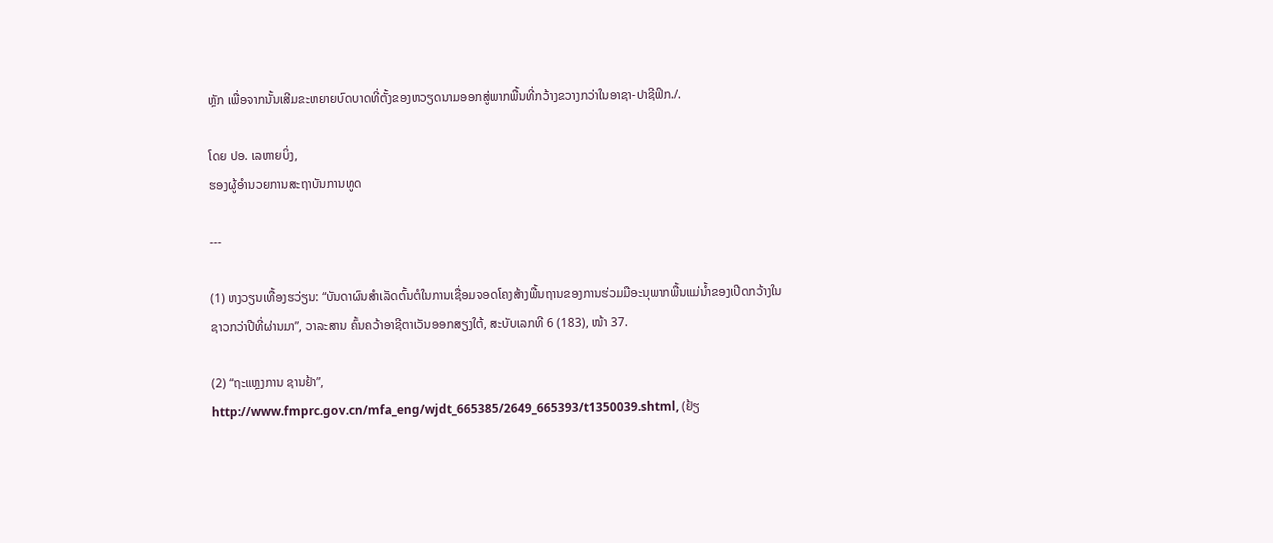ຫຼັກ ເພື່ອຈາກນັ້ນເສີມຂະຫຍາຍບົດບາດທີ່ຕັ້ງຂອງຫວຽດນາມອອກສູ່ພາກພື້ນທີ່ກວ້າງຂວາງກວ່າໃນອາຊາ-ປາຊີຟິກ./.

ໂດຍ ປອ. ເລຫາຍບິ່ງ,
ຮອງຜູ້ອຳນວຍການສະຖາບັນການທູດ

---

(1) ຫງວຽນເທື້ອງຮວ່ຽນ: “ບັນດາຜົນສຳເລັດຕົ້ນຕໍໃນການເຊື່ອມຈອດໂຄງສ້າງພື້ນຖານຂອງການຮ່ວມມືອະນຸພາກພື້ນແມ່ນ້ຳຂອງເປີດກວ້າງໃນຊາວກວ່າປີທີ່ຜ່ານມາ”, ວາລະສານ ຄົ້ນຄວ້າອາຊີຕາເວັນອອກສຽງໃຕ້, ສະບັບເລກທີ 6 (183), ໜ້າ 37.

(2) “ຖະແຫຼງການ ຊານຢ້າ”, http://www.fmprc.gov.cn/mfa_eng/wjdt_665385/2649_665393/t1350039.shtml, (ຢ້ຽ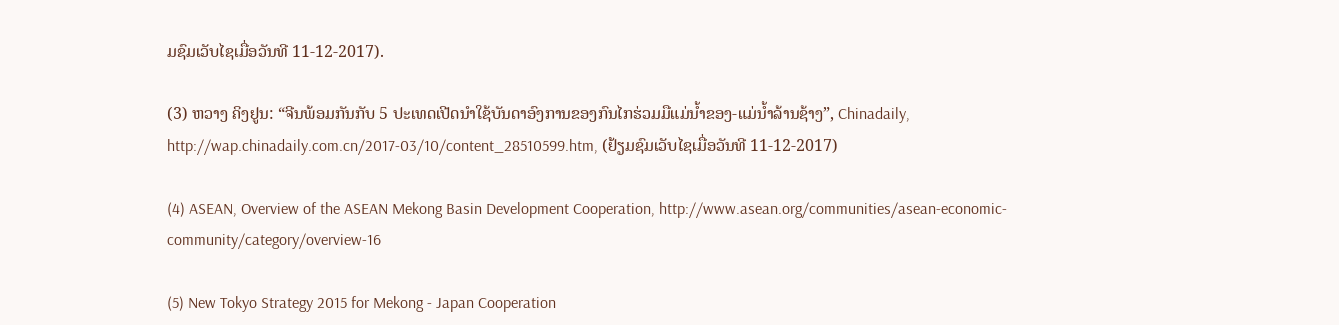ມຊົມເວັບໄຊເມື່ອວັນທີ 11-12-2017).

(3) ຫວາງ ຄິງຢູນ: “ຈີນພ້ອມກັນກັບ 5 ປະເທດເປີດນຳໃຊ້ບັນດາອົງການຂອງກົນໄກຮ່ວມມືແມ່ນ້ຳຂອງ-ແມ່ນ້ຳລ້ານຊ້າງ”, Chinadaily, http://wap.chinadaily.com.cn/2017-03/10/content_28510599.htm, (ຢ້ຽມຊົມເວັບໄຊເມື່ອວັນທີ 11-12-2017)

(4) ASEAN, Overview of the ASEAN Mekong Basin Development Cooperation, http://www.asean.org/communities/asean-economic-community/category/overview-16

(5) New Tokyo Strategy 2015 for Mekong - Japan Cooperation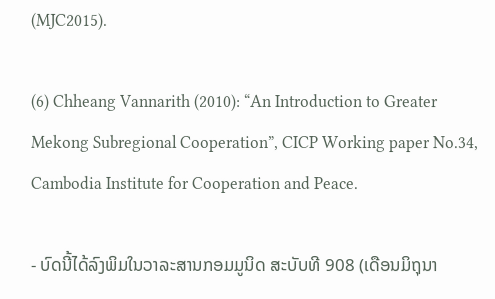(MJC2015).

(6) Chheang Vannarith (2010): “An Introduction to Greater Mekong Subregional Cooperation”, CICP Working paper No.34, Cambodia Institute for Cooperation and Peace.

- ບົດນີ້ໄດ້ລົງພິມໃນວາລະສານກອມມູນິດ ສະບັບທີ 908 (ເດືອນມິຖຸນາ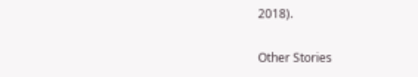2018).

Other Stories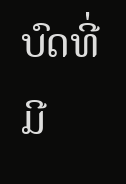ບົດທີ່ມີ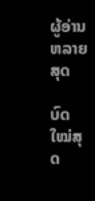ຜູ້ອ່ານຫລາຍສຸດ

ບົດໃໝ່ສຸດ